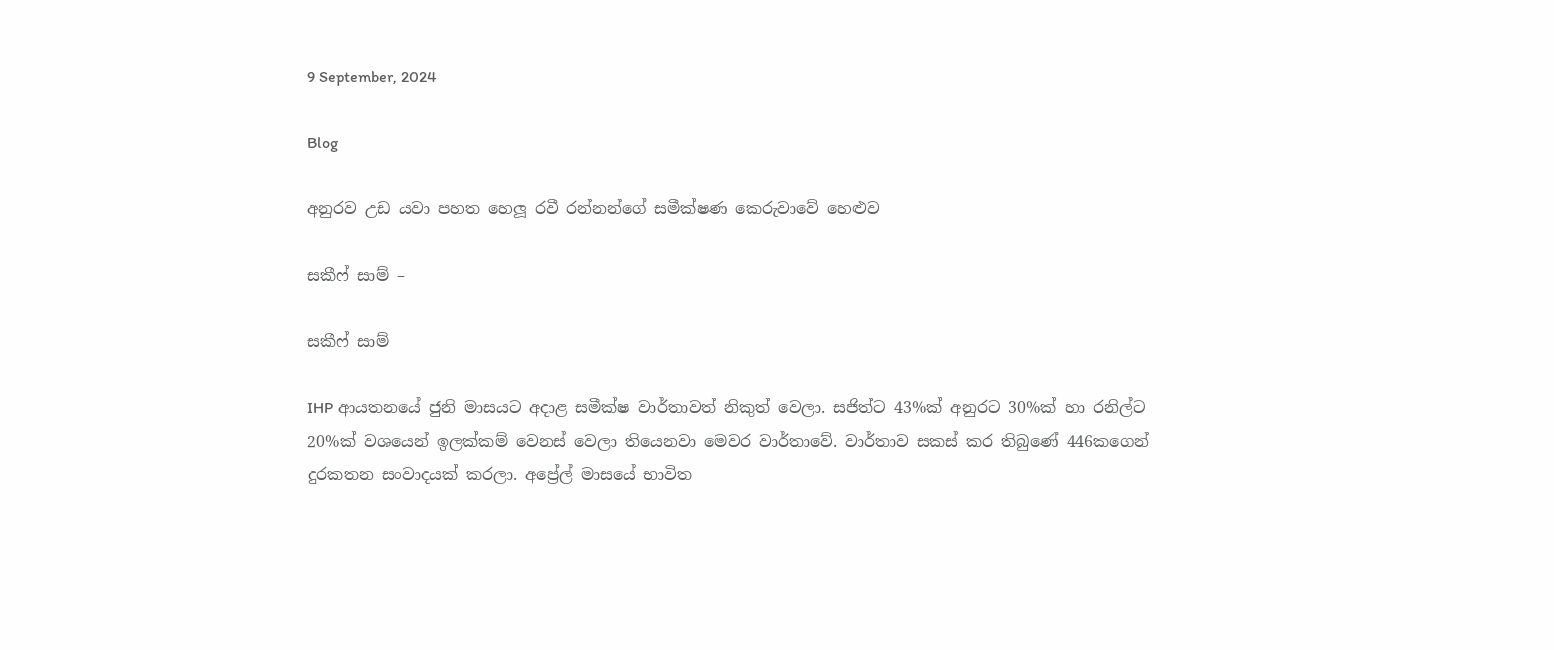9 September, 2024

Blog

අනුරව උඩ යවා පහත හෙලූ රවී රන්නන්ගේ සමීක්ෂණ කෙරුවාවේ හෙළුව

සකීෆ් සාම් –

සකීෆ් සාම්

IHP ආයතනයේ ජුනි මාසයට අදාළ සමීක්ෂ වාර්තාවත් නිකුත් වෙලා. සජිත්ට 43%ක් අනුරට 30%ක් හා රනිල්ට 20%ක් වශයෙන් ඉලක්කම් වෙනස් වෙලා තියෙනවා මෙවර වාර්තාවේ. වාර්තාව සකස් කර තිබුණේ 446කගෙන් දුරකතන සංවාදයක් කරලා. අප්‍රේල් මාසයේ භාවිත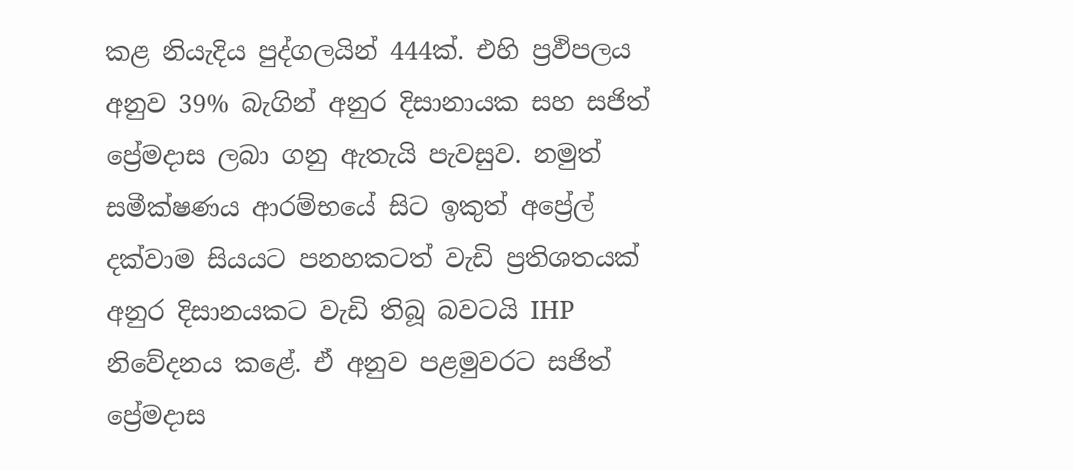කළ නියැදිය පුද්ගලයින් 444ක්. එහි ප්‍රඵිපලය අනුව 39% බැගින් අනුර දිසානායක සහ සජිත් ප්‍රේමදාස ලබා ගනු ඇතැයි පැවසුව. නමුත් සමීක්ෂණය ආරම්භයේ සිට ඉකුත් අප්‍රේල් දක්වාම සියයට පනහකටත් වැඩි ප්‍රතිශතයක් අනුර දිසානයකට වැඩි තිබූ බවටයි IHP නිවේදනය කළේ. ඒ අනුව පළමුවරට සජිත් ප්‍රේමදාස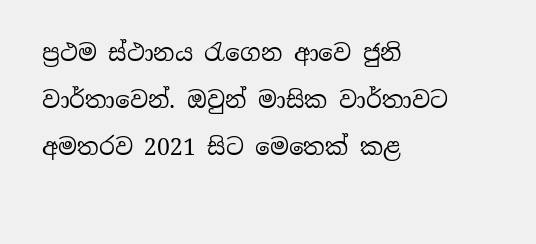ප්‍රථම ස්ථානය රැගෙන ආවෙ ජුනි වාර්තාවෙන්. ඔවුන් මාසික වාර්තාවට අමතරව 2021 සිට මෙතෙක් කළ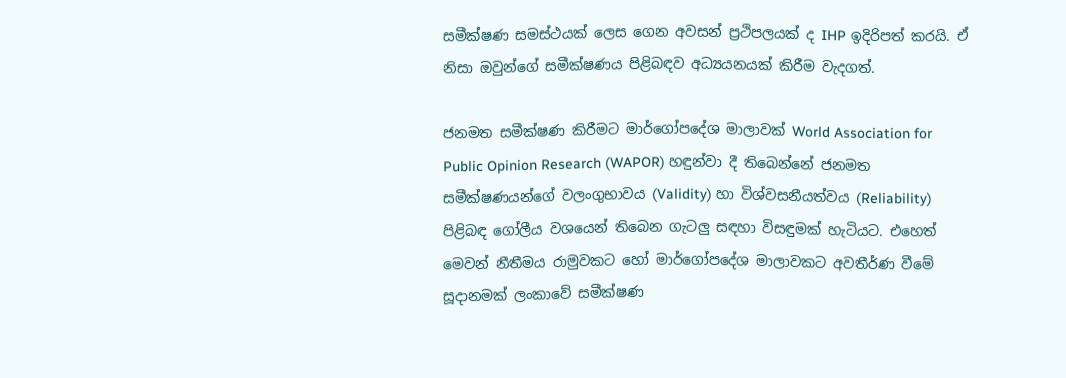සමීක්ෂණ සමස්ථයක් ලෙස ගෙන අවසන් ප්‍රථිපලයක් ද IHP ඉදිරිපත් කරයි. ඒ නිසා ඔවුන්ගේ සමීක්ෂණය පිළිබඳව අධ්‍යයනයක් කිරීම වැදගත්.

ජනමත සමීක්ෂණ කිරීමට මාර්ගෝපදේශ මාලාවක් World Association for Public Opinion Research (WAPOR) හඳුන්වා දී තිබෙන්නේ ජනමත සමීක්ෂණයන්ගේ වලංගුභාවය (Validity) හා විශ්වසනීයත්වය (Reliability) පිළිබඳ ගෝලීය වශයෙන් තිබෙන ගැටලු සඳහා විසඳුමක් හැටියට. එහෙත් මෙවන් නීතීමය රාමුවකට හෝ මාර්ගෝපදේශ මාලාවකට අවතීර්ණ වීමේ සූදානමක් ලංකාවේ සමීක්ෂණ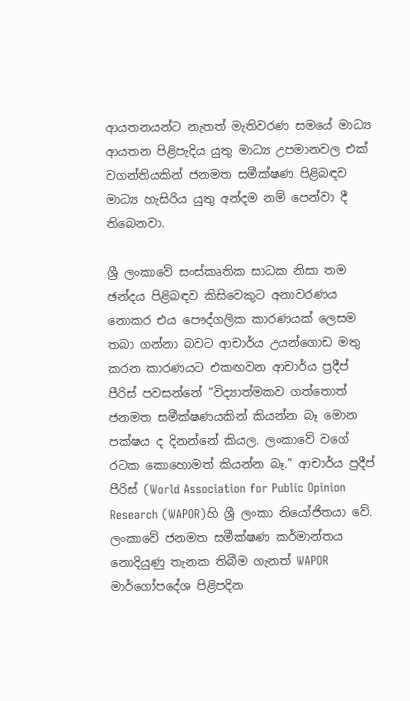ආයතනයන්ට නැතත් මැතිවරණ සමයේ මාධ්‍ය ආයතන පිළිපැදිය යුතු මාධ්‍ය උපමානවල එක් වගන්තියකින් ජනමත සමීක්ෂණ පිළිබඳව මාධ්‍ය හැසිරිය යුතු අන්දම නම් පෙන්වා දී තිබෙනවා.

ශ්‍රී ලංකාවේ සංස්කෘතික සාධක නිසා තම ඡන්දය පිළිබඳව කිසිවෙකුට අනාවරණය නොකර එය පෞද්ගලික කාරණයක් ලෙසම තබා ගන්නා බවට ආචාර්ය උයන්ගොඩ මතු කරන කාරණයට එකඟවන ආචාර්ය ප්‍රදීප් පීරිස් පවසන්නේ “විද්‍යාත්මකව ගත්තොත් ජනමත සමීක්ෂණයකින් කියන්න බෑ මොන පක්ෂය ද දිනන්නේ කියල. ලංකාවේ වගේ රටක කොහොමත් කියන්න බෑ.” ආචාර්ය ප්‍රදීප් පීරිස් (World Association for Public Opinion Research (WAPOR)හි ශ්‍රී ලංකා නියෝජිතයා වේ. ලංකාවේ ජනමත සමීක්ෂණ කර්මාන්තය නොදියුණු තැනක තිබීම ගැනත් WAPOR මාර්ගෝපදේශ පිළිපදින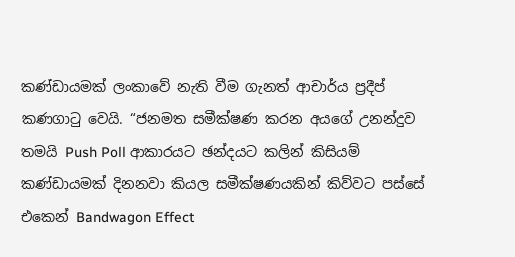කණ්ඩායමක් ලංකාවේ නැති වීම ගැනත් ආචාර්ය ප්‍රදීප් කණගාටු වෙයි. “ජනමත සමීක්ෂණ කරන අයගේ උනන්දුව තමයි Push Poll ආකාරයට ඡන්දයට කලින් කිසියම් කණ්ඩායමක් දිනනවා කියල සමීක්ෂණයකින් කිව්වට පස්සේ එකෙන් Bandwagon Effect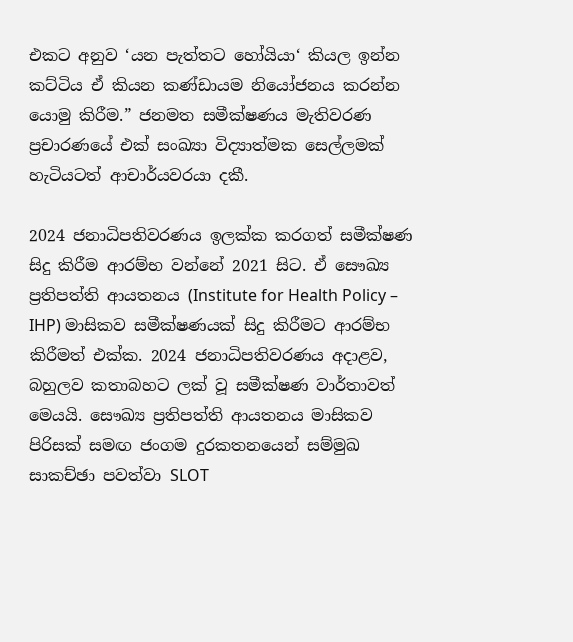එකට අනුව ‘යන පැත්තට හෝයියා‘ කියල ඉන්න කට්ටිය ඒ කියන කණ්ඩායම නියෝජනය කරන්න යොමු කිරීම.” ජනමත සමීක්ෂණය මැතිවරණ ප්‍රචාරණයේ එක් සංඛ්‍යා විද්‍යාත්මක සෙල්ලමක් හැටියටත් ආචාර්යවරයා දකී.

2024 ජනාධිපතිවරණය ඉලක්ක කරගත් සමීක්ෂණ සිදු කිරීම ආරම්භ වන්නේ 2021 සිට. ඒ සෞඛ්‍ය ප්‍රතිපත්ති ආයතනය (Institute for Health Policy – IHP) මාසිකව සමීක්ෂණයක් සිදු කිරීමට ආරම්භ කිරීමත් එක්ක. 2024 ජනාධිපතිවරණය අදාළව, බහුලව කතාබහට ලක් වූ සමීක්ෂණ වාර්තාවත් මෙයයි. සෞඛ්‍ය ප්‍රතිපත්ති ආයතනය මාසිකව පිරිසක් සමඟ ජංගම දුරකතනයෙන් සම්මුඛ සාකච්ඡා පවත්වා SLOT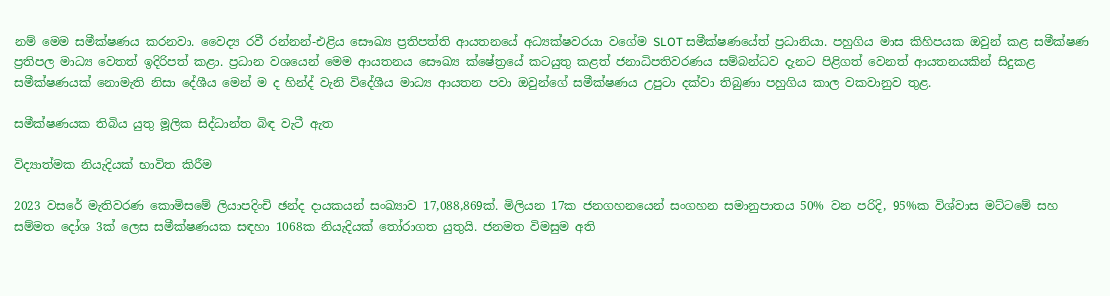නම් මෙම සමීක්ෂණය කරනවා. වෛද්‍ය රවී රන්නන්-එළිය සෞඛ්‍ය ප්‍රතිපත්ති ආයතනයේ අධ්‍යක්ෂවරයා වගේම SLOT සමීක්ෂණයේත් ප්‍රධානියා. පහුගිය මාස කිහිපයක ඔවුන් කළ සමීක්ෂණ ප්‍රතිපල මාධ්‍ය වෙතත් ඉදිරිපත් කළා. ප්‍රධාන වශයෙන් මෙම ආයතනය සෞඛ්‍ය ක්ෂේත්‍රයේ කටයුතු කළත් ජනාධිපතිවරණය සම්බන්ධව දැනට පිළිගත් වෙනත් ආයතනයකින් සිදුකළ සමීක්ෂණයක් නොමැති නිසා දේශීය මෙන් ම ද හින්ද් වැනි විදේශීය මාධ්‍ය ආයතන පවා ඔවුන්ගේ සමීක්ෂණය උපුටා දක්වා තිබුණා පහුගිය කාල වකවානුව තුළ.

සමීක්ෂණයක තිබිය යුතු මූලික සිද්ධාන්ත බිඳ වැටී ඇත

විද්‍යාත්මක නියැදියක් භාවිත කිරීම

2023 වසරේ මැතිවරණ කොමිසමේ ලියාපදිංචි ඡන්ද දායකයන් සංඛ්‍යාව 17,088,869ක්. මිලියන 17ක ජනගහනයෙන් සංගහන සමානුපාතය 50% වන පරිදි, 95%ක විශ්වාස මට්ටමේ සහ සම්මත දෝශ 3ක් ලෙස සමීක්ෂණයක සඳහා 1068ක නියැදියක් තෝරාගත යුතුයි. ජනමත විමසුම අති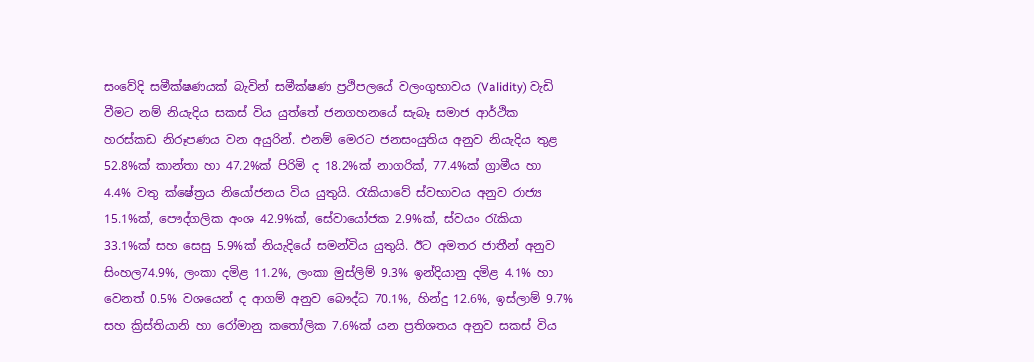සංවේදි සමීක්ෂණයක් බැවින් සමීක්ෂණ ප්‍රථිපලයේ වලංගුභාවය (Validity) වැඩි වීමට නම් නියැදිය සකස් විය යුත්තේ ජනගහනයේ සැබෑ සමාජ ආර්ථික හරස්කඩ නිරූපණය වන අයුරින්. එනම් මෙරට ජනසංයුතිය අනුව නියැදිය තුළ 52.8%ක් කාන්තා හා 47.2%ක් පිරිමි ද 18.2%ක් නාගරික්, 77.4%ක් ග්‍රාමීය හා 4.4% වතු ක්ෂේත්‍රය නියෝජනය විය යුතුයි. රැකියාවේ ස්වභාවය අනුව රාජ්‍ය 15.1%ක්, පෞද්ගලික අංශ 42.9%ක්, සේවායෝජක 2.9%ක්, ස්වයං රැකියා 33.1%ක් සහ සෙසු 5.9%ක් නියැදියේ සමන්විය යුතුයි. ඊට අමතර ජාතීන් අනුව සිංහල74.9%, ලංකා දමිළ 11.2%, ලංකා මුස්ලිම් 9.3% ඉන්දියානු දමිළ 4.1% හා වෙනත් 0.5% වශයෙන් ද ආගම් අනුව බෞද්ධ 70.1%, හින්දු 12.6%, ඉස්ලාම් 9.7% සහ ක්‍රිස්තියානි හා රෝමානු කතෝලික 7.6%ක් යන ප්‍රතිශතය අනුව සකස් විය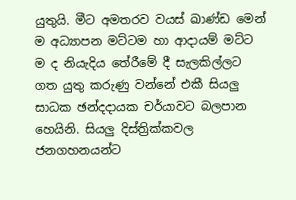යුතුයි. මීට අමතරව වයස් ඛාණ්ඩ මෙන් ම අධ්‍යාපන මට්ටම හා ආදායම් මට්ට ම ද නියැදිය තේරීමේ දී සැලකිල්ලට ගත යුතු කරුණු වන්නේ එකී සියලු සාධක ඡන්දදායක චර්යාවට බලපාන හෙයිනි. සියලු දිස්ත්‍රික්කවල ජනගහනයන්ට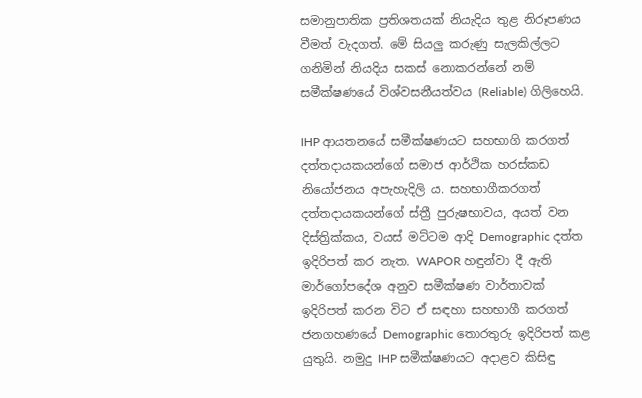සමානුපාතික ප්‍රතිශතයක් නියැදිය තුළ නිරූපණය වීමත් වැදගත්. මේ සියලු කරුණු සැලකිල්ලට ගනිමින් නියදිය සකස් නොකරන්නේ නම් සමීක්ෂණයේ විශ්වසනීයත්වය (Reliable) ගිලිහෙයි.

IHP ආයතනයේ සමීක්ෂණයට සහභාගි කරගත් දත්තදායකයන්ගේ සමාජ ආර්ථික හරස්කඩ නියෝජනය අපැහැදිලි ය. සහභාගීකරගත් දත්තදායකයන්ගේ ස්ත්‍රී පුරුෂභාවය, අයත් වන දිස්ත්‍රික්කය, වයස් මට්ටම ආදි Demographic දත්ත ඉදිරිපත් කර නැත. WAPOR හඳුන්වා දී ඇති මාර්ගෝපදේශ අනුව සමීක්ෂණ වාර්තාවක් ඉදිරිපත් කරන විට ඒ සඳහා සහභාගී කරගත් ජනගහණයේ Demographic තොරතුරු ඉදිරිපත් කළ යුතුයි. නමුදු IHP සමීක්ෂණයට අදාළව කිසිඳු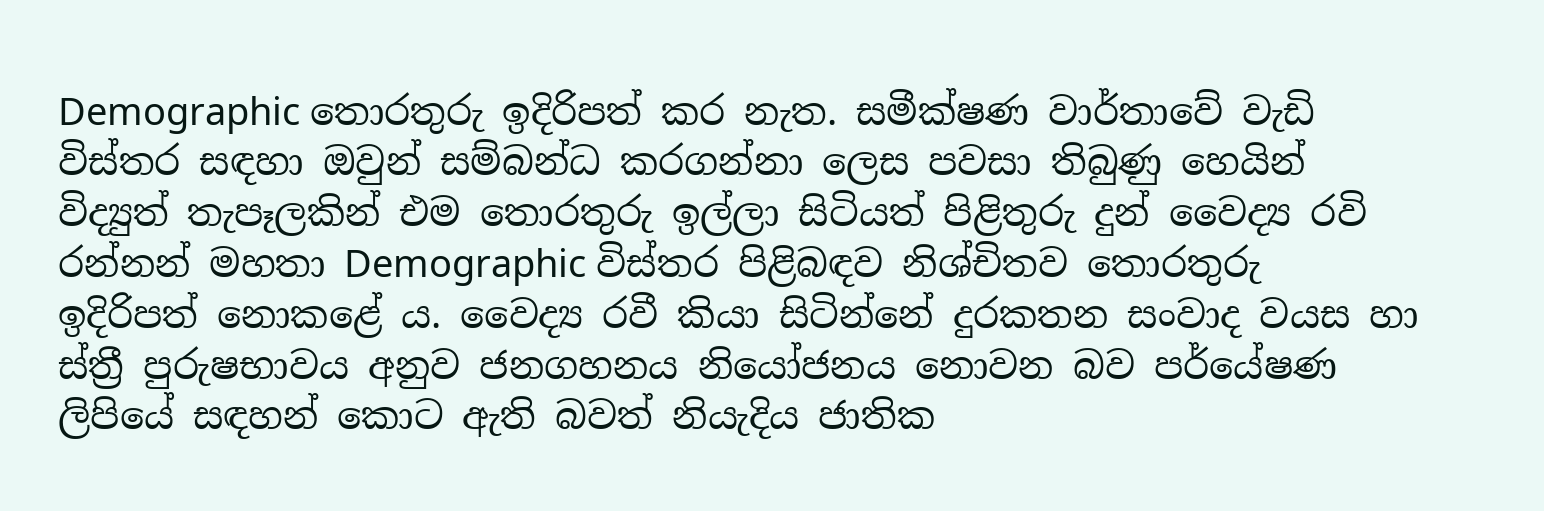Demographic තොරතුරු ඉදිරිපත් කර නැත. සමීක්ෂණ වාර්තාවේ වැඩි විස්තර සඳහා ඔවුන් සම්බන්ධ කරගන්නා ලෙස පවසා තිබුණු හෙයින් විද්‍යුත් තැපෑලකින් එම තොරතුරු ඉල්ලා සිටියත් පිළිතුරු දුන් වෛද්‍ය රවි රන්නන් මහතා Demographic විස්තර පිළිබඳව නිශ්චිතව තොරතුරු ඉදිරිපත් නොකළේ ය. වෛද්‍ය රවී කියා සිටින්නේ දුරකතන සංවාද වයස හා ස්ත්‍රී පුරුෂභාවය අනුව ජනගහනය නියෝජනය නොවන බව පර්යේෂණ ලිපියේ සඳහන් කොට ඇති බවත් නියැදිය ජාතික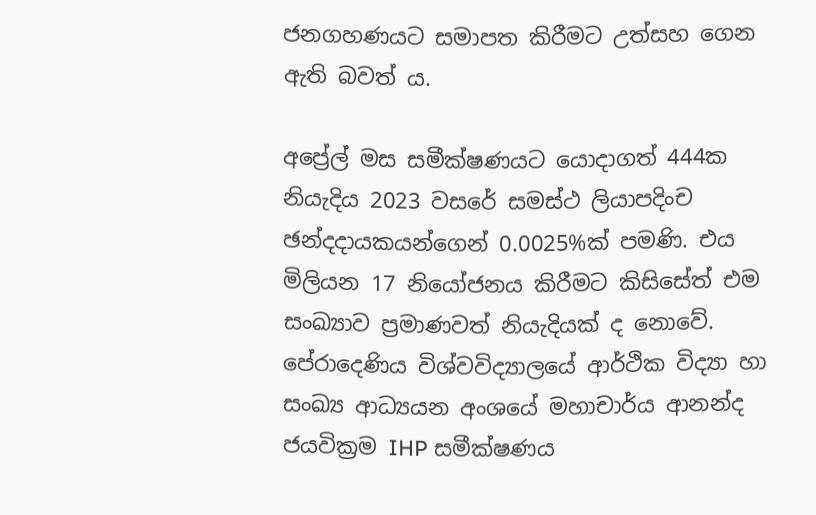ජනගහණයට සමාපත කිරීමට උත්සහ ගෙන ඇති බවත් ය.

අප්‍රේල් මස සමීක්ෂණයට යොදාගත් 444ක නියැදිය 2023 වසරේ සමස්ථ ලියාපදිංච ඡන්දදායකයන්ගෙන් 0.0025%ක් පමණි. එය මිලියන 17 නියෝජනය කිරීමට කිසිසේත් එම සංඛ්‍යාව ප්‍රමාණවත් නියැදියක් ද නොවේ. පේරාදෙණිය විශ්වවිද්‍යාලයේ ආර්ථික විද්‍යා හා සංඛ්‍ය ආධ්‍යයන අංශයේ මහාචාර්ය ආනන්ද ජයවික්‍රම IHP සමීක්ෂණය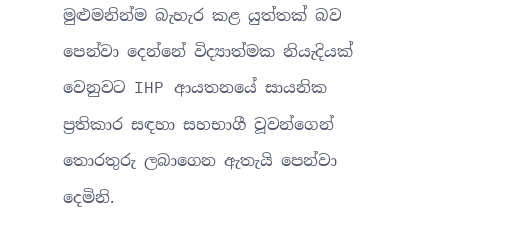මුළුමනින්ම බැහැර කළ යුත්තක් බව පෙන්වා දෙන්නේ විද්‍යාත්මක නියැදියක් වෙනුවට IHP ආයතනයේ සායනික ප්‍රතිකාර සඳහා සහභාගී වූවන්ගෙන් තොරතුරු ලබාගෙන ඇතැයි පෙන්වා දෙමිනි.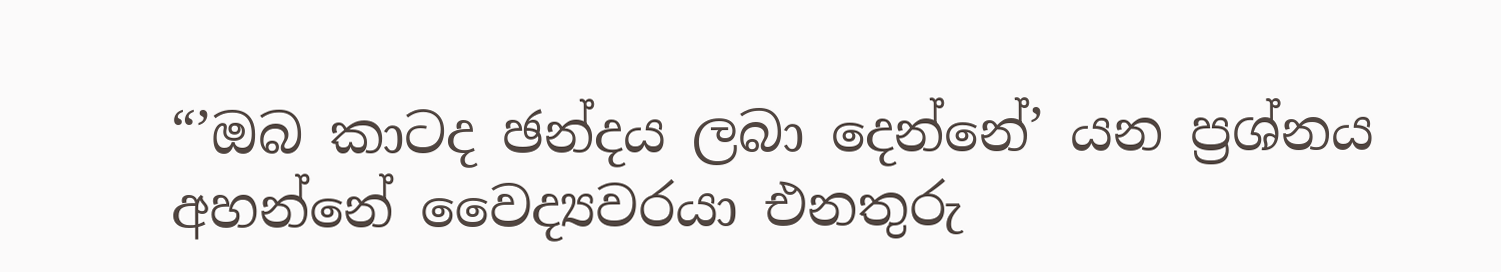“’ඔබ කාටද ඡන්දය ලබා දෙන්නේ’ යන ප්‍රශ්නය අහන්නේ වෛද්‍යවරයා එනතුරු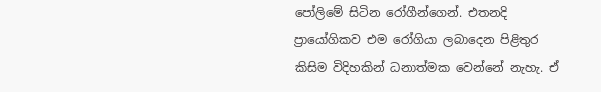පෝලිමේ සිටින රෝගීන්ගෙන්. එතනදි ප්‍රායෝගිකව එම රෝගියා ලබාදෙන පිළිතුර කිසිම විදිහකින් ධනාත්මක වෙන්නේ නැහැ. ඒ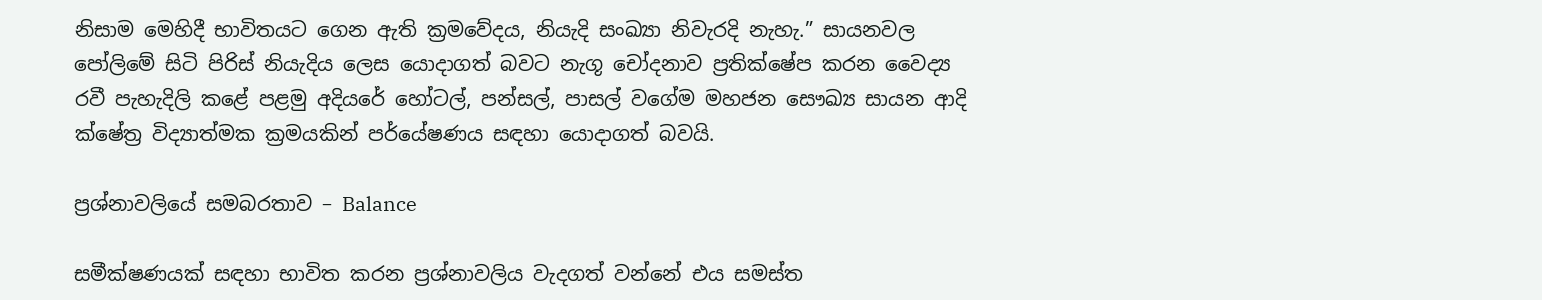නිසාම මෙහිදී භාවිතයට ගෙන ඇති ක්‍රමවේදය, නියැදි සංඛ්‍යා නිවැරදි නැහැ.” සායනවල පෝලිමේ සිටි පිරිස් නියැදිය ලෙස යොදාගත් බවට නැගූ චෝදනාව ප්‍රතික්ෂේප කරන වෛද්‍ය රවී පැහැදිලි කළේ පළමු අදියරේ හෝටල්, පන්සල්, පාසල් වගේම මහජන සෞඛ්‍ය සායන ආදි ක්ෂේත්‍ර විද්‍යාත්මක ක්‍රමයකින් පර්යේෂණය සඳහා යොදාගත් බවයි.

ප්‍රශ්නාවලියේ සමබරතාව – Balance

සමීක්ෂණයක් සඳහා භාවිත කරන ප්‍රශ්නාවලිය වැදගත් වන්නේ එය සමස්ත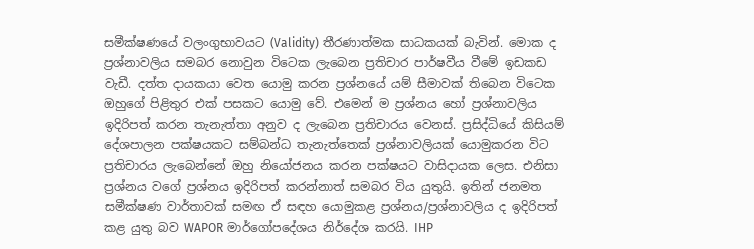සමීක්ෂණයේ වලංගුභාවයට (Validity) තීරණාත්මක සාධකයක් බැවින්. මොක ද ප්‍රශ්නාවලිය සමබර නොවුන විටෙක ලැබෙන ප්‍රතිචාර පාර්ෂවීය වීමේ ඉඩකඩ වැඩී. දත්ත දායකයා වෙත යොමු කරන ප්‍රශ්නයේ යම් සීමාවක් තිබෙන විටෙක ඔහුගේ පිළිතුර එක් පසකට යොමු වේ. එමෙන් ම ප්‍රශ්නය හෝ ප්‍රශ්නාවලිය ඉදිරිපත් කරන තැනැත්තා අනුව ද ලැබෙන ප්‍රතිචාරය වෙනස්. ප්‍රසිද්ධියේ කිසියම් දේශපාලන පක්ෂයකට සම්බන්ධ තැනැත්තෙක් ප්‍රශ්නාවලියක් යොමුකරන විට ප්‍රතිචාරය ලැබෙන්නේ ඔහු නියෝජනය කරන පක්ෂයට වාසිදායක ලෙස. එනිසා ප්‍රශ්නය වගේ ප්‍රශ්නය ඉදිරිපත් කරන්නාත් සමබර විය යුතුයි. ඉතින් ජනමත සමීක්ෂණ වාර්තාවක් සමඟ ඒ සඳහ යොමුකළ ප්‍රශ්නය/ප්‍රශ්නාවලිය ද ඉදිරිපත් කළ යුතු බව WAPOR මාර්ගෝපදේශය නිර්දේශ කරයි. IHP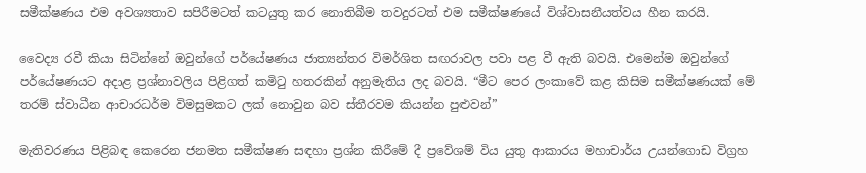සමීක්ෂණය එම අවශ්‍යතාව සපිරීමටත් කටයුතු කර නොතිබීම තවදුරටත් එම සමීක්ෂණයේ විශ්වාසනීයත්වය හීන කරයි.

වෛද්‍ය රවී කියා සිටින්නේ ඔවුන්ගේ පර්යේෂණය ජාත්‍යන්තර විමර්ශිත සඟරාවල පවා පළ වී ඇති බවයි. එමෙන්ම ඔවුන්ගේ පර්යේෂණයට අදාළ ප්‍රශ්නාවලිය පිළිගත් කමිටු හතරකින් අනුමැතිය ලද බවයි. “මීට පෙර ලංකාවේ කළ කිසිම සමීක්ෂණයක් මේ තරම් ස්වාධීන ආචාරධර්ම විමසුමකට ලක් නොවුන බව ස්තීරවම කියන්න පුළුවන්”

මැතිවරණය පිළිබඳ කෙරෙන ජනමත සමීක්ෂණ සඳහා ප්‍රශ්න කිරීමේ දී ප්‍රවේශම් විය යුතු ආකාරය මහාචාර්ය උයන්ගොඩ විග්‍රහ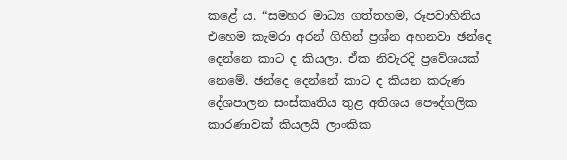කළේ ය. “සමහර මාධ්‍ය ගත්තහම, රූපවාහිනිය එහෙම කැමරා අරන් ගිහින් ප්‍රශ්න අහනවා ඡන්දෙ දෙන්නෙ කාට ද කියලා. ඒක නිවැරදි ප්‍රවේශයක් නෙමේ. ඡන්දෙ දෙන්නේ කාට ද කියන කරුණ දේශපාලන සංස්කෘතිය තුළ අතිශය පෞද්ගලික කාරණාවක් කියලයි ලාංකික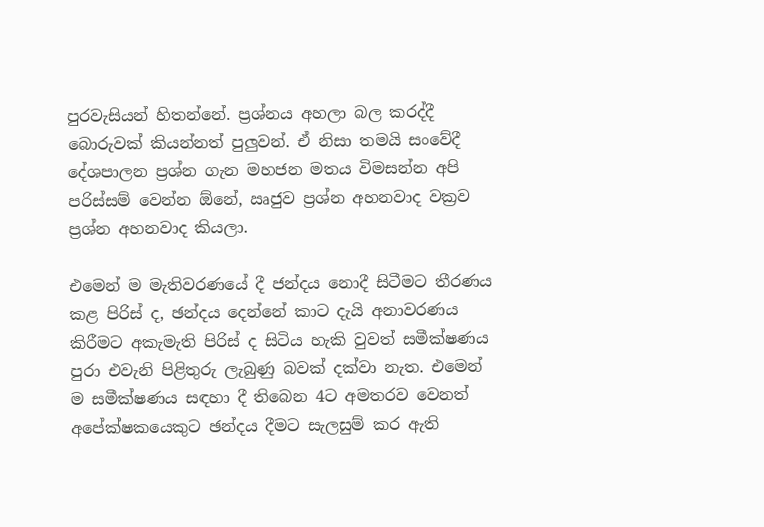පුරවැසියන් හිතන්නේ. ප්‍රශ්නය අහලා බල කරද්දී බොරුවක් කියන්නත් පුලුවන්. ඒ නිසා තමයි සංවේදී දේශපාලන ප්‍රශ්න ගැන මහජන මතය විමසන්න අපි පරිස්සම් වෙන්න ඕනේ, ඍජුව ප්‍රශ්න අහනවාද වක්‍රව ප්‍රශ්න අහනවාද කියලා.

එමෙන් ම මැතිවරණයේ දී ජන්දය නොදී සිටීමට තීරණය කළ පිරිස් ද, ඡන්දය දෙන්නේ කාට දැයි අනාවරණය කිරීමට අකැමැති පිරිස් ද සිටිය හැකි වුවත් සමීක්ෂණය පුරා එවැනි පිළිතුරු ලැබුණු බවක් දක්වා නැත. එමෙන් ම සමීක්ෂණය සඳහා දී තිබෙන 4ට අමතරව වෙනත් අපේක්ෂකයෙකුට ඡන්දය දීමට සැලසුම් කර ඇති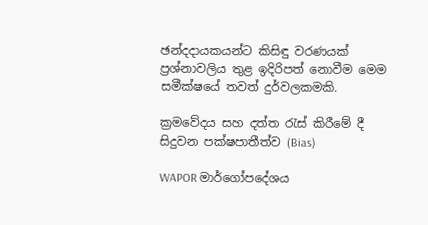ඡන්දදායකයන්ට කිසිඳු වරණයක් ප්‍රශ්නාවලිය තුළ ඉදිරිපත් නොවීම මෙම සමීක්ෂයේ තවත් දුර්වලකමකි.

ක්‍රමවේදය සහ දත්ත රැස් කිරීමේ දී සිදුවන පක්ෂපාතීත්ව (Bias)

WAPOR මාර්ගෝපදේශය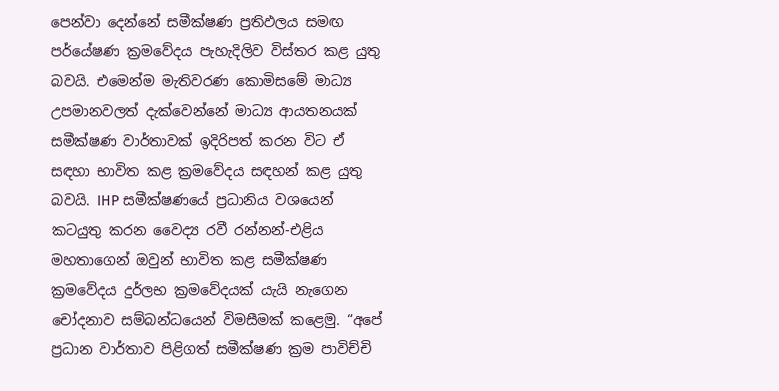පෙන්වා දෙන්නේ සමීක්ෂණ ප්‍රතිඵලය සමඟ පර්යේෂණ ක්‍රමවේදය පැහැදිලිව විස්තර කළ යුතු බවයි. එමෙන්ම මැතිවරණ කොමිසමේ මාධ්‍ය උපමානවලත් දැක්වෙන්නේ මාධ්‍ය ආයතනයක් සමීක්ෂණ වාර්තාවක් ඉදිරිපත් කරන විට ඒ සඳහා භාවිත කළ ක්‍රමවේදය සඳහන් කළ යුතු බවයි. IHP සමීක්ෂණයේ ප්‍රධානිය වශයෙන් කටයුතු කරන වෛද්‍ය රවී රන්නන්-එළිය මහතාගෙන් ඔවුන් භාවිත කළ සමීක්ෂණ ක්‍රමවේදය දුර්ලභ ක්‍රමවේදයක් යැයි නැගෙන චෝදනාව සම්බන්ධයෙන් විමසීමක් කළෙමු. “අපේ ප්‍රධාන වාර්තාව පිළිගත් සමීක්ෂණ ක්‍රම පාවිච්චි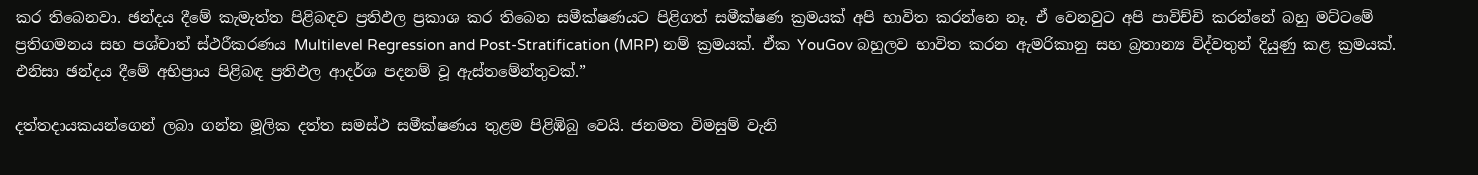කර තිබෙනවා. ඡන්දය දීමේ කැමැත්ත පිළිබඳව ප්‍රතිඵල ප්‍රකාශ කර තිබෙන සමීක්ෂණයට පිළිගත් සමීක්ෂණ ක්‍රමයක් අපි භාවිත කරන්නෙ නෑ. ඒ වෙනවුට අපි පාවිච්චි කරන්නේ බහු මට්ටමේ ප්‍රතිගමනය සහ පශ්චාත් ස්ථරීකරණය Multilevel Regression and Post-Stratification (MRP) නම් ක්‍රමයක්. ඒක YouGov බහුලව භාවිත කරන ඇමරිකානු සහ බ්‍රතාන්‍ය විද්වතුන් දියුණු කළ ක්‍රමයක්. එනිසා ඡන්දය දීමේ අභිප්‍රාය පිළිබඳ ප්‍රතිඵල ආදර්ශ පදනම් වූ ඇස්තමේන්තුවක්.”

දත්තදායකයන්ගෙන් ලබා ගන්න මූලික දත්ත සමස්ථ සමීක්ෂණය තුළම පිළිඹිබු වෙයි. ජනමත විමසුම් වැනි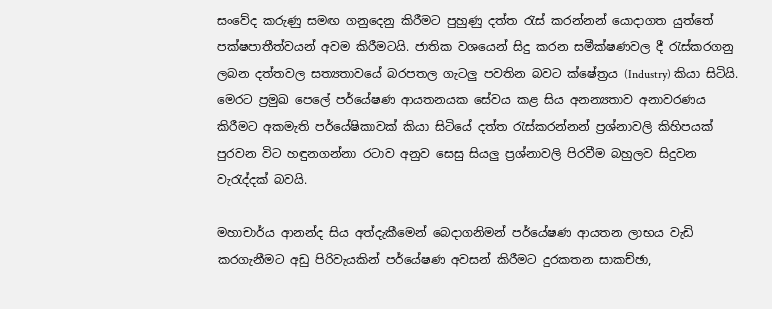සංවේද කරුණු සමඟ ගනුදෙනු කිරීමට පුහුණු දත්ත රැස් කරන්නන් යොදාගත යුත්තේ පක්ෂපාතීත්වයන් අවම කිරීමටයි. ජාතික වශයෙන් සිදු කරන සමීක්ෂණවල දී රැස්කරගනු ලබන දත්තවල සත්‍යතාවයේ බරපතල ගැටලු පවතින බවට ක්ෂේත්‍රය (Industry) කියා සිටියි. මෙරට ප්‍රමුඛ පෙලේ පර්යේෂණ ආයතනයක සේවය කළ සිය අනන්‍යතාව අනාවරණය කිරීමට අකමැති පර්යේෂිකාවක් කියා සිටියේ දත්ත රැස්කරන්නන් ප්‍රශ්නාවලි කිහිපයක් පුරවන විට හඳුනගන්නා රටාව අනුව සෙසු සියලු ප්‍රශ්නාවලි පිරවීම බහුලව සිදුවන වැරැද්දක් බවයි.

මහාචාර්ය ආනන්ද සිය අත්දැකීමෙන් බෙදාගනිමන් පර්යේෂණ ආයතන ලාභය වැඩි කරගැනීමට අඩු පිරිවැයකින් පර්යේෂණ අවසන් කිරීමට දුරකතන සාකච්ඡා,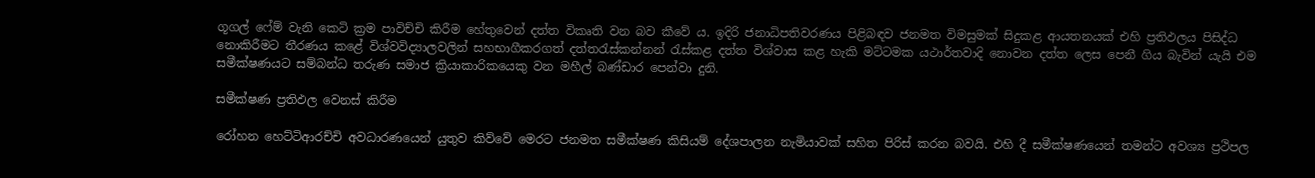ගූගල් ෆේම් වැනි කෙටි ක්‍රම පාවිච්චි කිරීම හේතුවෙන් දත්ත විකෘති වන බව කීවේ ය. ඉදිරි ජනාධිපතිවරණය පිළිබඳව ජනමත විමසුමක් සිදුකළ ආයතනයක් එහි ප්‍රතිඵලය පිසිද්ධ නොකිරීමට තීරණය කළේ විශ්වවිද්‍යාලවලින් සහභාගීකරගත් දත්තරැස්කන්නන් රැස්කළ දත්ත විශ්වාස කළ හැකි මට්ටමක යථාර්තවාදි නොවන දත්ත ලෙස පෙනී ගිය බැවින් යැයි එම සමීක්ෂණයට සම්බන්ධ තරුණ සමාජ ක්‍රියාකාරිකයෙකු වන මහීල් බණ්ඩාර පෙන්වා දුනි.

සමීක්ෂණ ප්‍රතිඵල වෙනස් කිරීම

රෝහන හෙට්ටිආරච්චි අවධාරණයෙන් යුතුව කිව්වේ මෙරට ජනමත සමීක්ෂණ කිසියම් දේශපාලන නැමියාවක් සහිත පිරිස් කරන බවයි. එහි දී සමීක්ෂණයෙන් තමන්ට අවශ්‍ය ප්‍රථිපල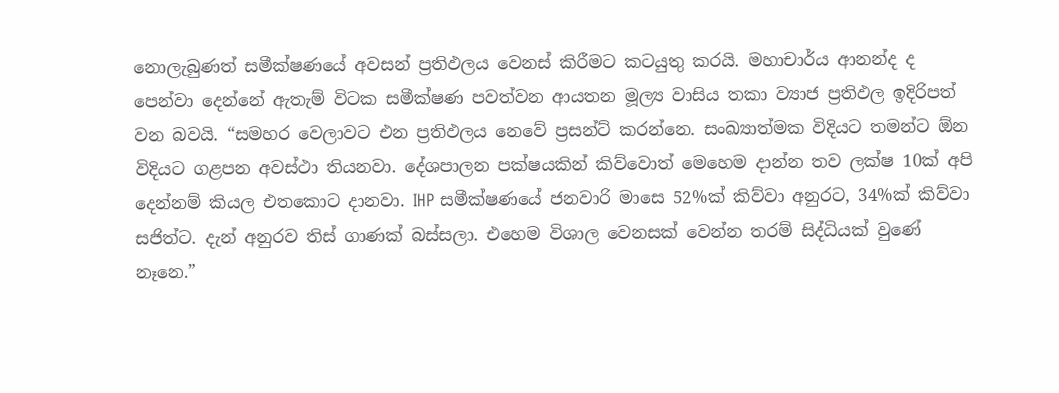නොලැබුණත් සමීක්ෂණයේ අවසන් ප්‍රතිඵලය වෙනස් කිරීමට කටයුතු කරයි. මහාචාර්ය ආනන්ද ද පෙන්වා දෙන්නේ ඇතැම් විටක සමීක්ෂණ පවත්වන ආයතන මූල්‍ය වාසිය තකා ව්‍යාජ ප්‍රතිඵල ඉදිරිපත් වන බවයි. “සමහර වෙලාවට එන ප්‍රතිඵලය නෙවේ ප්‍රසන්ට් කරන්නෙ. සංඛ්‍යාත්මක විදියට තමන්ට ඕන විදියට ගළපන අවස්ථා තියනවා. දේශපාලන පක්ෂයකින් කිව්වොත් මෙහෙම දාන්න තව ලක්ෂ 10ක් අපි දෙන්නම් කියල එතකොට දානවා. IHP සමීක්ෂණයේ ජනවාරි මාසෙ 52%ක් කිව්වා අනුරට, 34%ක් කිව්වා සජිත්ට. දැන් අනුරව තිස් ගාණක් බස්සලා. එහෙම විශාල වෙනසක් වෙන්න තරම් සිද්ධියක් වුණේ නෑනෙ.”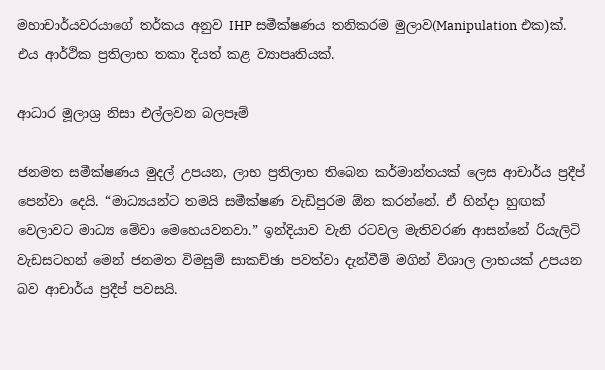මහාචාර්යවරයාගේ තර්කය අනුව IHP සමීක්ෂණය තනිකරම මුලාව(Manipulation එක)ක්. එය ආර්ථික ප්‍රතිලාභ තකා දියත් කළ ව්‍යාපෘතියක්.

ආධාර මූලාශ්‍ර නිසා එල්ලවන බලපෑම්

ජනමත සමීක්ෂණය මුදල් උපයන, ලාභ ප්‍රතිලාභ තිබෙන කර්මාන්තයක් ලෙස ආචාර්ය ප්‍රදීප් පෙන්වා දෙයි. “මාධ්‍යයන්ට තමයි සමීක්ෂණ වැඩිපුරම ඕන කරන්නේ. ඒ හින්දා හුඟක් වෙලාවට මාධ්‍ය මේවා මෙහෙයවනවා.” ඉන්දියාව වැනි රටවල මැතිවරණ ආසන්නේ රියැලිටි වැඩසටහන් මෙන් ජනමත විමසුම් සාකච්ඡා පවත්වා දැන්වීම් මගින් විශාල ලාභයක් උපයන බව ආචාර්ය ප්‍රදීප් පවසයි.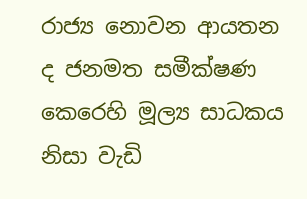රාජ්‍ය නොවන ආයතන ද ජනමත සමීක්ෂණ කෙරෙහි මූල්‍ය සාධකය නිසා වැඩි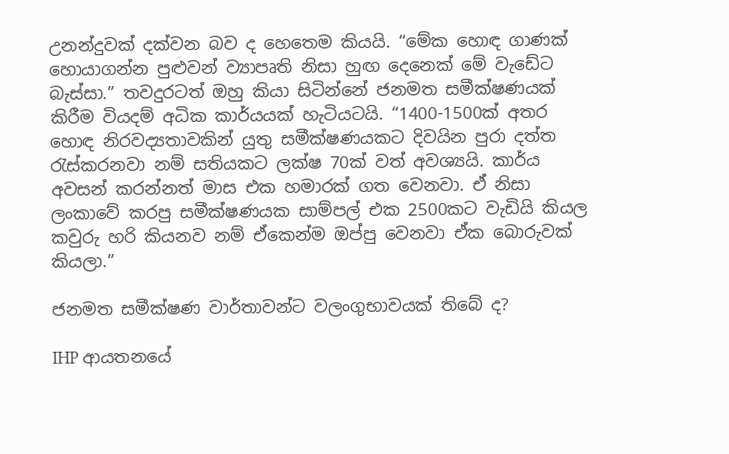උනන්දුවක් දක්වන බව ද හෙතෙම කියයි. “මේක හොඳ ගාණක් හොයාගන්න පුළුවන් ව්‍යාපෘති නිසා හුඟ දෙනෙක් මේ වැඩේට බැස්සා.” තවදුරටත් ඔහු කියා සිටින්නේ ජනමත සමීක්ෂණයක් කිරීම වියදම් අධික කාර්යයක් හැටියටයි. “1400-1500ක් අතර හොඳ නිරවද්‍යතාවකින් යුතු සමීක්ෂණයකට දිවයින පුරා දත්ත රැස්කරනවා නම් සතියකට ලක්ෂ 70ක් වත් අවශ්‍යයි. කාර්ය අවසන් කරන්නත් මාස එක හමාරක් ගත වෙනවා. ඒ නිසා ලංකාවේ කරපු සමීක්ෂණයක සාම්පල් එක 2500කට වැඩියි කියල කවුරු හරි කියනව නම් ඒකෙන්ම ඔප්පු වෙනවා ඒක බොරුවක් කියලා.”

ජනමත සමීක්ෂණ වාර්තාවන්ට වලංගුභාවයක් තිබේ ද?

IHP ආයතනයේ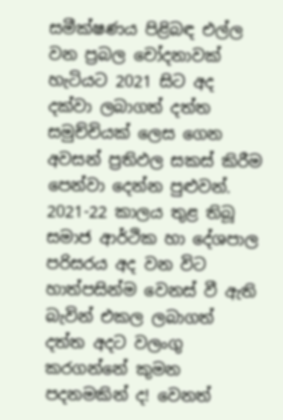සමීක්ෂණය පිළිබඳ එල්ල වන ප්‍රබල චෝදනාවක් හැටියට 2021 සිට අද දක්වා ලබාගත් දත්ත සමුච්චියක් ලෙස ගෙන අවසන් ප්‍රතිඵල සකස් කිරීම පෙන්වා දෙන්න පුළුවන්. 2021-22 කාලය තුළ තිබූ සමාජ ආර්ථික හා දේශපාල පරිසරය අද වන විට හාත්පසින්ම වෙනස් වී ඇති බැවින් එකල ලබාගත් දත්ත අදට වලංගු කරගන්නේ කුමන පදනමකින් ද! වෙනත්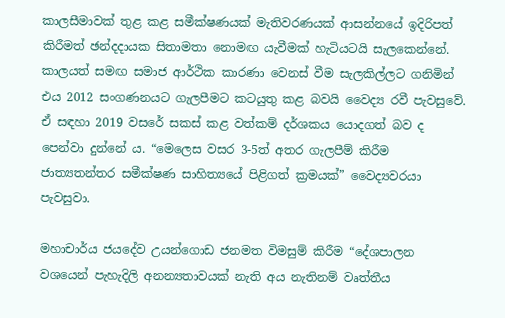කාලසීමාවක් තුළ කළ සමීක්ෂණයක් මැතිවරණයක් ආසන්නයේ ඉදිරිපත් කිරීමත් ඡන්දදායක සිතාමතා නොමඟ යැවීමක් හැටියටයි සැලකෙන්නේ. කාලයත් සමඟ සමාජ ආර්ථික කාරණා වෙනස් වීම සැලකිල්ලට ගනිමින් එය 2012 සංගණනයට ගැලපීමට කටයුතු කළ බවයි වෛද්‍ය රවී පැවසුවේ. ඒ සඳහා 2019 වසරේ සකස් කළ වත්කම් දර්ශකය යොදගත් බව ද පෙන්වා දුන්නේ ය. “මෙලෙස වසර 3-5ත් අතර ගැලපීම් කිරීම ජාත්‍යතන්තර සමීක්ෂණ සාහිත්‍යයේ පිළිගත් ක්‍රමයක්” වෛද්‍යවරයා පැවසුවා.

මහාචාර්ය ජයදේව උයන්ගොඩ ජනමත විමසුම් කිරීම “දේශපාලන වශයෙන් පැහැදිලි අනන්‍යතාවයක් නැති අය නැතිනම් වෘත්තීය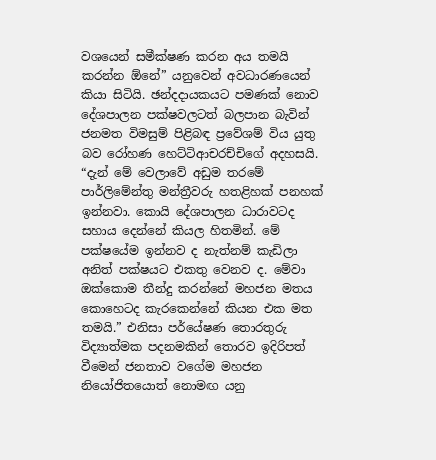වශයෙන් සමීක්ෂණ කරන අය තමයි කරන්න ඕනේ” යනුවෙන් අවධාරණයෙන් කියා සිටියි. ඡන්දදායකයට පමණක් නොව දේශපාලන පක්ෂවලටත් බලපාන බැවින් ජනමත විමසුම් පිළිබඳ ප්‍රවේශම් විය යුතු බව රෝහණ හෙට්ටිආචරච්චිගේ අදහසයි. “දැන් මේ වෙලාවේ අඩුම තරමේ පාර්ලිමේන්තු මන්ත්‍රීවරු හතළිහක් පනහක් ඉන්නවා. කොයි දේශපාලන ධාරාවටද සහාය දෙන්නේ කියල හිතමින්. මේ පක්ෂයේම ඉන්නව ද නැත්නම් කැඩිලා අනිත් පක්ෂයට එකතු වෙනව ද. මේවා ඔක්කොම තීන්දු කරන්නේ මහජන මතය කොහෙටද කැරකෙන්නේ කියන එක මත තමයි.” එනිසා පර්යේෂණ තොරතුරු විද්‍යාත්මක පදනමකින් තොරව ඉදිරිපත් වීමෙන් ජනතාව වගේම මහජන නියෝජිතයොත් නොමඟ යනු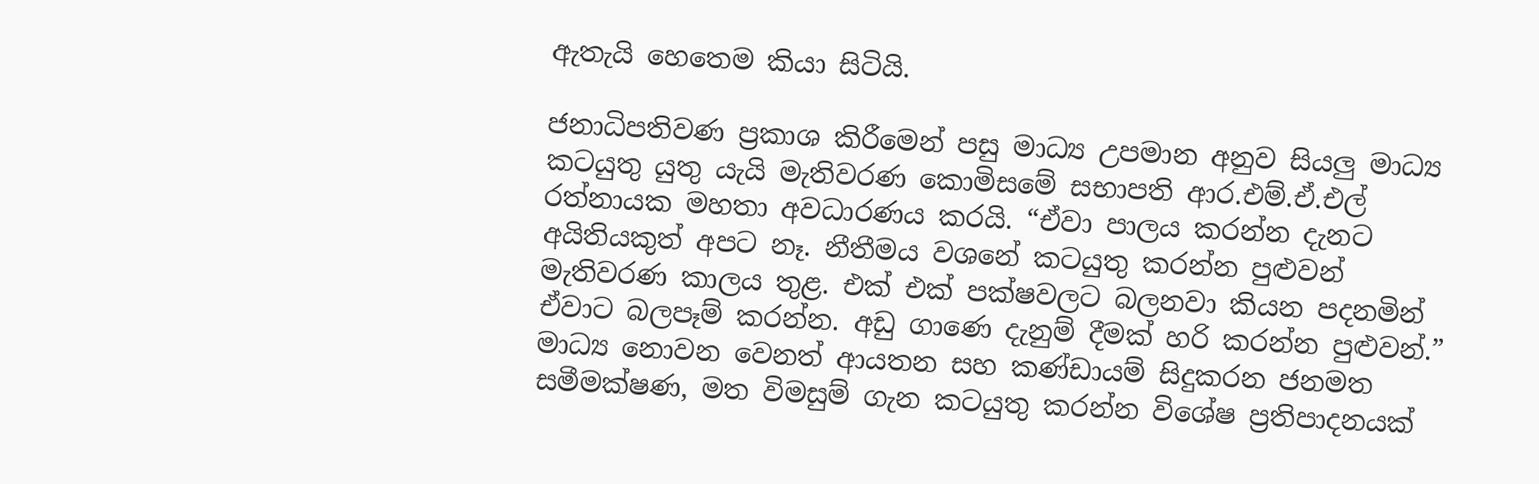ඇතැයි හෙතෙම කියා සිටියි.

ජනාධිපතිවණ ප්‍රකාශ කිරීමෙන් පසු මාධ්‍ය උපමාන අනුව සියලු මාධ්‍ය කටයුතු යුතු යැයි මැතිවරණ කොමිසමේ සභාපති ආර.එම්.ඒ.එල් රත්නායක මහතා අවධාරණය කරයි. “ඒවා පාලය කරන්න දැනට අයිතියකුත් අපට නෑ. නීතීමය වශනේ කටයුතු කරන්න පුළුවන් මැතිවරණ කාලය තුළ. එක් එක් පක්ෂවලට බලනවා කියන පදනමින් ඒවාට බලපෑම් කරන්න. අඩු ගාණෙ දැනුම් දීමක් හරි කරන්න පුළුවන්.” මාධ්‍ය නොවන වෙනත් ආයතන සහ කණ්ඩායම් සිදුකරන ජනමත සමීමක්ෂණ‍, මත විමසුම් ගැන කටයුතු කරන්න විශේෂ ප්‍රතිපාදනයක්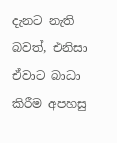දැනට නැති බවත්, එනිසා ඒවාට බාධා කිරීම අපහසු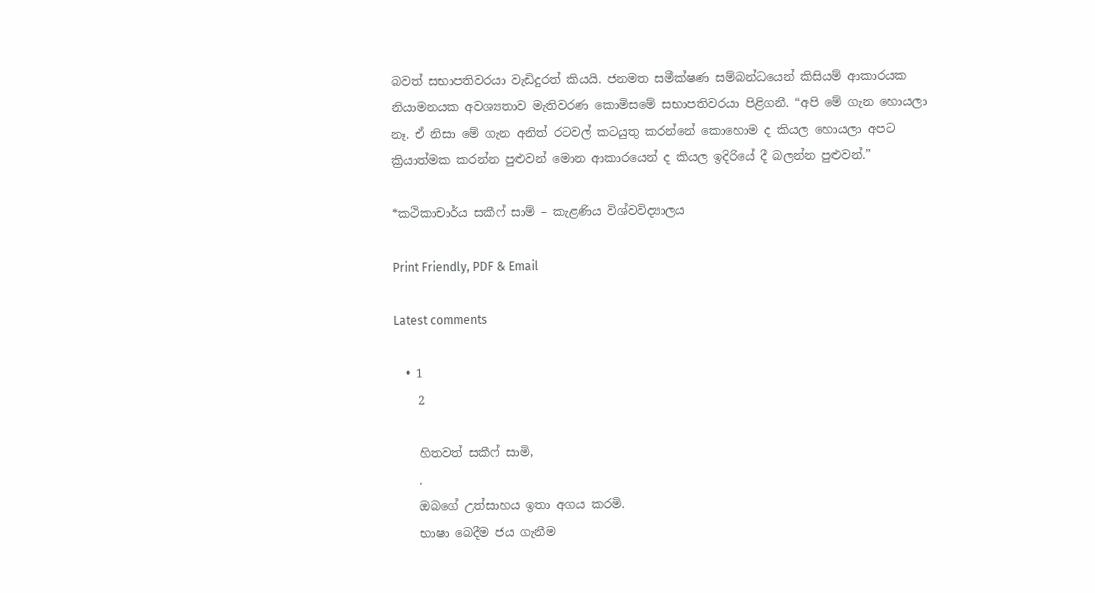බවත් සභාපතිවරයා වැඩිදුරත් කියයි. ජනමත සමීක්ෂණ සම්බන්ධයෙන් කිසියම් ආකාරයක නියාමනයක අවශ්‍යතාව මැතිවරණ කොමිසමේ සභාපතිවරයා පිළිගනී. “අපි මේ ගැන හොයලා නෑ. ඒ නිසා මේ ගැන අනිත් රටවල් කටයුතු කරන්නේ කොහොම ද කියල හොයලා අපට ක්‍රියාත්මක කරන්න පුළුවන් මොන ආකාරයෙන් ද කියල ඉදිරියේ දී බලන්න පුළුවන්.”

*කථිකාචාර්ය සකීෆ් සාම් – කැළණිය විශ්වවිද්‍යාලය

Print Friendly, PDF & Email

Latest comments

  • 1
    2

    හිතවත් සකීෆ් සාමි,
    .
    ඔබගේ උත්සාහය ඉතා අගය කරමි.
    භාෂා බෙදීම ජය ගැනීම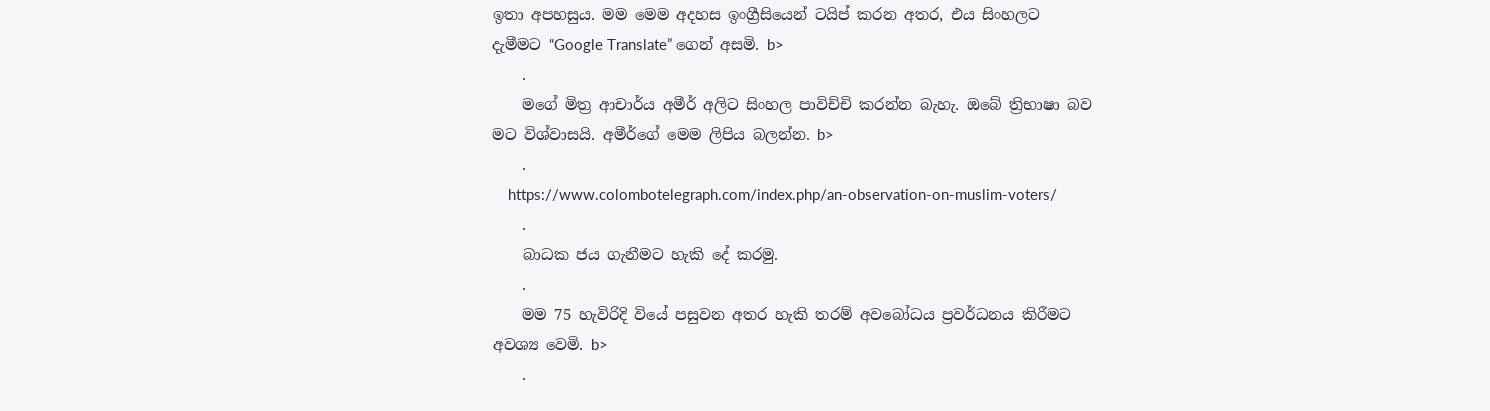ඉතා අපහසුය. මම මෙම අදහස ඉංග්‍රීසියෙන් ටයිප් කරන අතර, එය සිංහලට දැමීමට “Google Translate” ගෙන් අසමි. b>
    .
    මගේ මිත්‍ර ආචාර්ය අමීර් අලිට සිංහල පාවිච්චි කරන්න බැහැ. ඔබේ ත්‍රිභාෂා බව මට විශ්වාසයි. අමීර්ගේ මෙම ලිපිය බලන්න. b>
    .
    https://www.colombotelegraph.com/index.php/an-observation-on-muslim-voters/
    .
    බාධක ජය ගැනීමට හැකි දේ කරමු.
    .
    මම 75 හැවිරිදි වියේ පසුවන අතර හැකි තරම් අවබෝධය ප්‍රවර්ධනය කිරීමට අවශ්‍ය වෙමි. b>
    .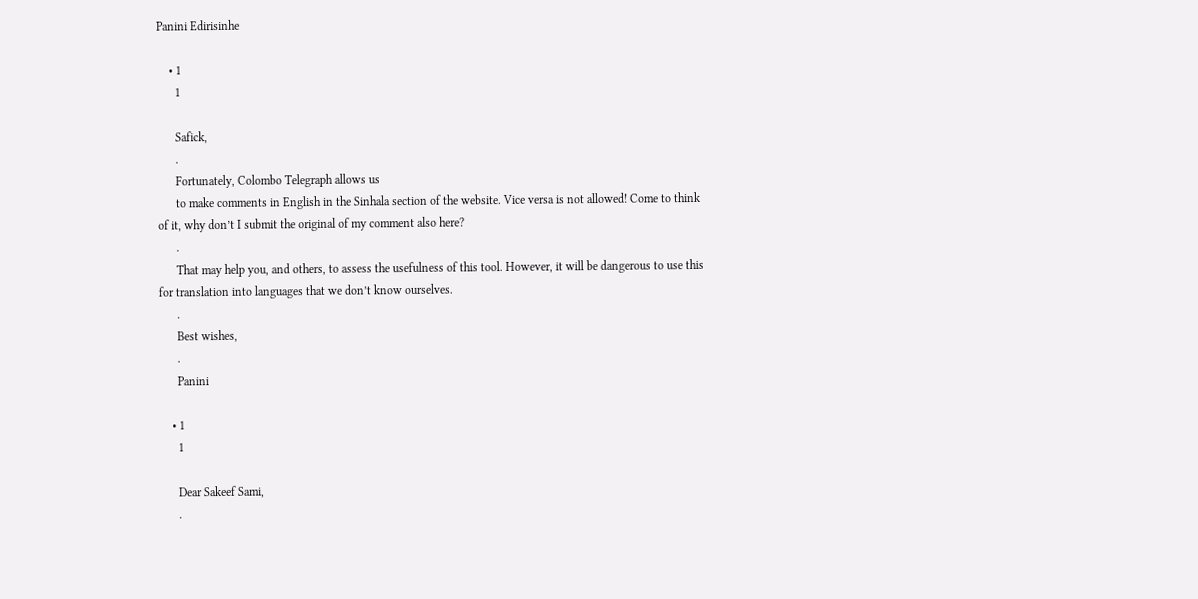Panini Edirisinhe

    • 1
      1

      Safick,
      .
      Fortunately, Colombo Telegraph allows us
      to make comments in English in the Sinhala section of the website. Vice versa is not allowed! Come to think of it, why don’t I submit the original of my comment also here?
      .
      That may help you, and others, to assess the usefulness of this tool. However, it will be dangerous to use this for translation into languages that we don’t know ourselves.
      .
      Best wishes,
      .
      Panini

    • 1
      1

      Dear Sakeef Sami,
      .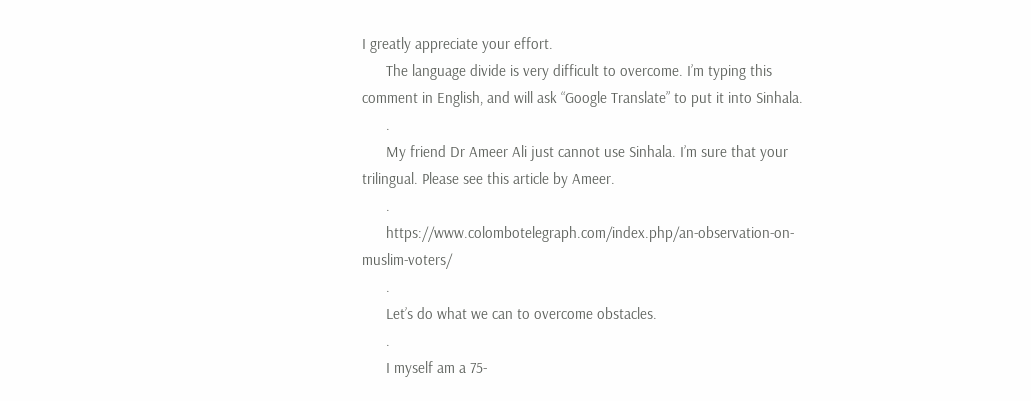I greatly appreciate your effort.
      The language divide is very difficult to overcome. I’m typing this comment in English, and will ask “Google Translate” to put it into Sinhala.
      .
      My friend Dr Ameer Ali just cannot use Sinhala. I’m sure that your trilingual. Please see this article by Ameer.
      .
      https://www.colombotelegraph.com/index.php/an-observation-on-muslim-voters/
      .
      Let’s do what we can to overcome obstacles.
      .
      I myself am a 75-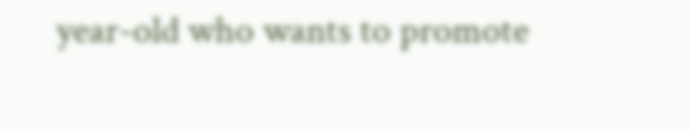year-old who wants to promote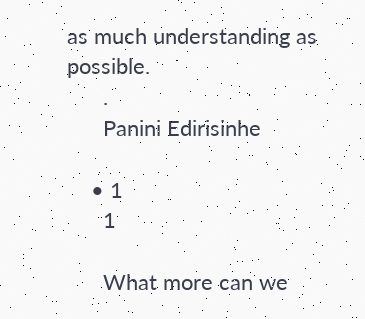as much understanding as possible.
      .
      Panini Edirisinhe

    • 1
      1

      What more can we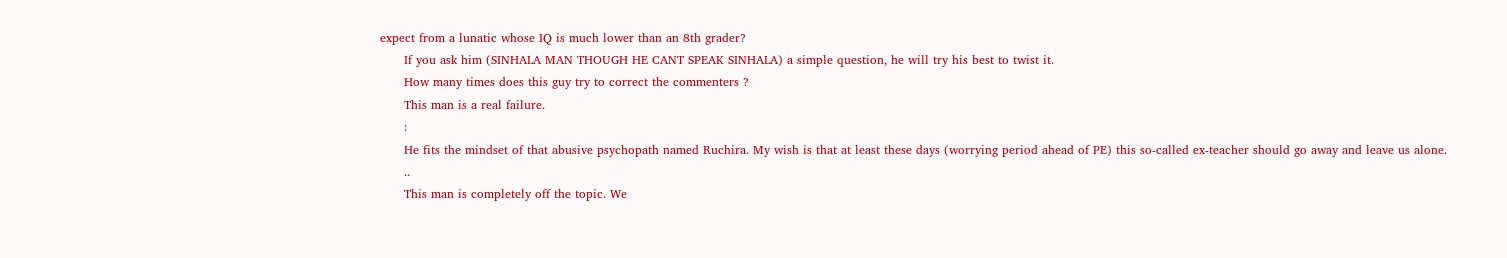expect from a lunatic whose IQ is much lower than an 8th grader?
      If you ask him (SINHALA MAN THOUGH HE CANT SPEAK SINHALA) a simple question, he will try his best to twist it.
      How many times does this guy try to correct the commenters ?
      This man is a real failure.
      :
      He fits the mindset of that abusive psychopath named Ruchira. My wish is that at least these days (worrying period ahead of PE) this so-called ex-teacher should go away and leave us alone.
      ..
      This man is completely off the topic. We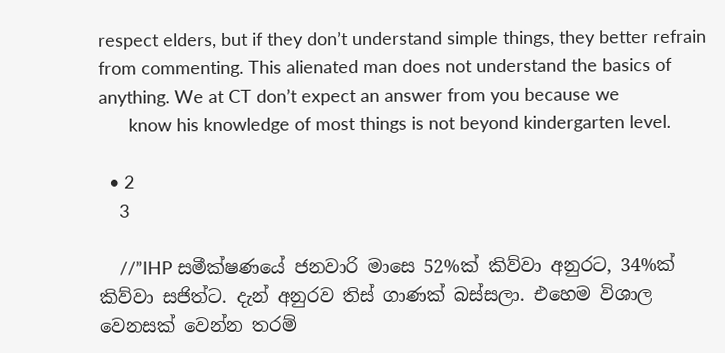respect elders, but if they don’t understand simple things, they better refrain from commenting. This alienated man does not understand the basics of anything. We at CT don’t expect an answer from you because we
      know his knowledge of most things is not beyond kindergarten level.

  • 2
    3

    //”IHP සමීක්ෂණයේ ජනවාරි මාසෙ 52%ක් කිව්වා අනුරට, 34%ක් කිව්වා සජිත්ට. දැන් අනුරව තිස් ගාණක් බස්සලා. එහෙම විශාල වෙනසක් වෙන්න තරම්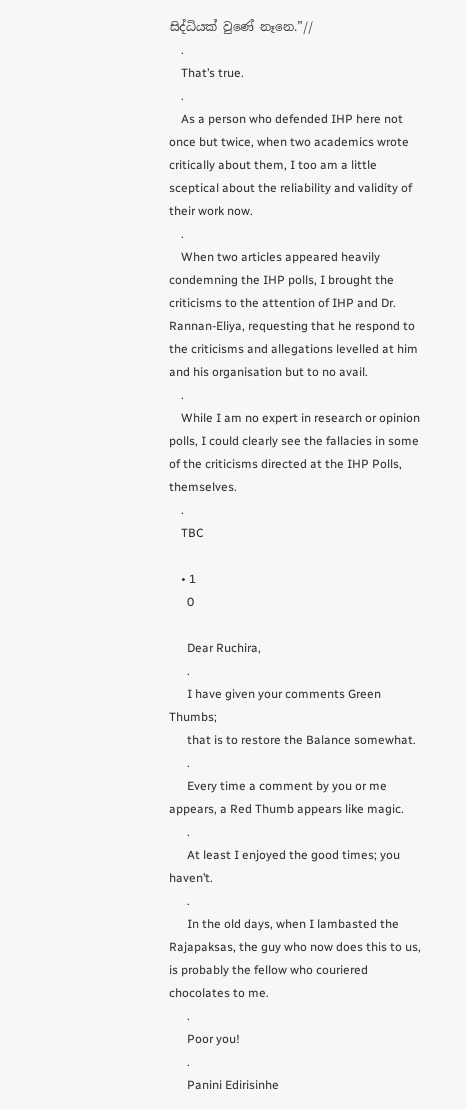සිද්ධියක් වුණේ නෑනෙ.”//
    .
    That’s true.
    .
    As a person who defended IHP here not once but twice, when two academics wrote critically about them, I too am a little sceptical about the reliability and validity of their work now.
    .
    When two articles appeared heavily condemning the IHP polls, I brought the criticisms to the attention of IHP and Dr. Rannan-Eliya, requesting that he respond to the criticisms and allegations levelled at him and his organisation but to no avail.
    .
    While I am no expert in research or opinion polls, I could clearly see the fallacies in some of the criticisms directed at the IHP Polls, themselves.
    .
    TBC

    • 1
      0

      Dear Ruchira,
      .
      I have given your comments Green Thumbs;
      that is to restore the Balance somewhat.
      .
      Every time a comment by you or me appears, a Red Thumb appears like magic.
      .
      At least I enjoyed the good times; you haven’t.
      .
      In the old days, when I lambasted the Rajapaksas, the guy who now does this to us, is probably the fellow who couriered chocolates to me.
      .
      Poor you!
      .
      Panini Edirisinhe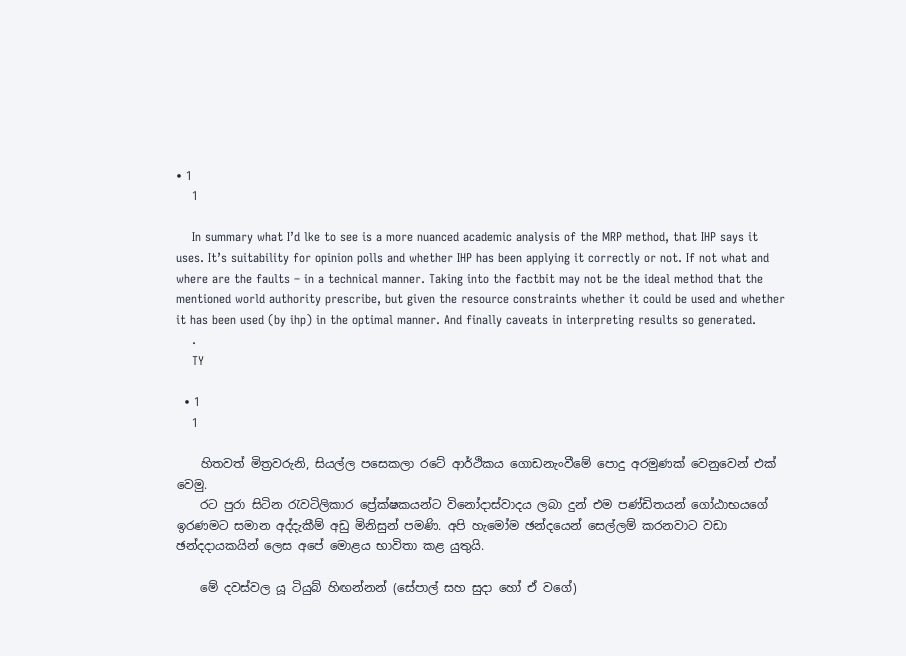• 1
    1

    In summary what I’d lke to see is a more nuanced academic analysis of the MRP method, that IHP says it uses. It’s suitability for opinion polls and whether IHP has been applying it correctly or not. If not what and where are the faults – in a technical manner. Taking into the factbit may not be the ideal method that the mentioned world authority prescribe, but given the resource constraints whether it could be used and whether it has been used (by ihp) in the optimal manner. And finally caveats in interpreting results so generated.
    .
    TY

  • 1
    1

    හිතවත් මිත්‍රවරුනි, සියල්ල පසෙකලා රටේ ආර්ථිකය ගොඩනැංවීමේ පොදු අරමුණක් වෙනුවෙන් එක් වෙමු.
    රට පුරා සිටින රැවටිලිකාර ප්‍රේක්ෂකයන්ට විනෝදාස්වාදය ලබා දුන් එම පණ්ඩිතයන් ගෝඨාභයගේ ඉරණමට සමාන අද්දැකීම් අඩු මිනිසුන් පමණි. අපි හැමෝම ඡන්දයෙන් සෙල්ලම් කරනවාට වඩා ඡන්දදායකයින් ලෙස අපේ මොළය භාවිතා කළ යුතුයි.

    මේ දවස්වල යූ ටියුබ් හිඟන්නන් (සේපාල් සහ සුදා හෝ ඒ වගේ)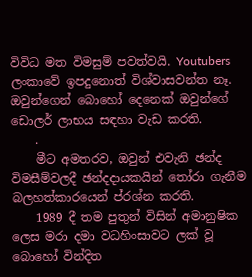විවිධ මත විමසුම් පවත්වයි. Youtubers ලංකාවේ ඉපදුනොත් විශ්වාසවන්ත නෑ. ඔවුන්ගෙන් බොහෝ දෙනෙක් ඔවුන්ගේ ඩොලර් ලාභය සඳහා වැඩ කරති.
    .
    මීට අමතරව, ඔවුන් එවැනි ඡන්ද විමසීම්වලදී ඡන්දදායකයින් තෝරා ගැනීම බලහත්කාරයෙන් ප්රශ්න කරති.
    1989 දී තම පුතුන් විසින් අමානුෂික ලෙස මරා දමා වධහිංසාවට ලක් වූ බොහෝ වින්දිත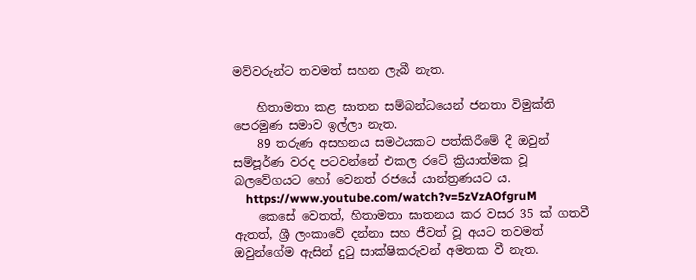මව්වරුන්ට තවමත් සහන ලැබී නැත.

    හිතාමතා කළ ඝාතන සම්බන්ධයෙන් ජනතා විමුක්ති පෙරමුණ සමාව ඉල්ලා නැත.
    89 තරුණ අසහනය සමථයකට පත්කිරීමේ දී ඔවුන් සම්පූර්ණ වරද පටවන්නේ එකල රටේ ක්‍රියාත්මක වූ බලවේගයට හෝ වෙනත් රජයේ යාන්ත්‍රණයට ය.
    https://www.youtube.com/watch?v=5zVzAOfgruM
    කෙසේ වෙතත්, හිතාමතා ඝාතනය කර වසර 35 ක් ගතවී ඇතත්, ශ්‍රී ලංකාවේ දන්නා සහ ජීවත් වූ අයට තවමත් ඔවුන්ගේම ඇසින් දුටු සාක්ෂිකරුවන් අමතක වී නැත.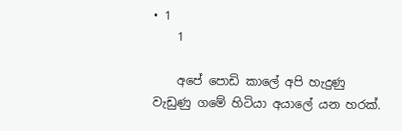• 1
    1

    අපේ පොඩි කාලේ අපි හැදුණු වැඩුණු ගමේ හිටියා අයාලේ යන හරක්.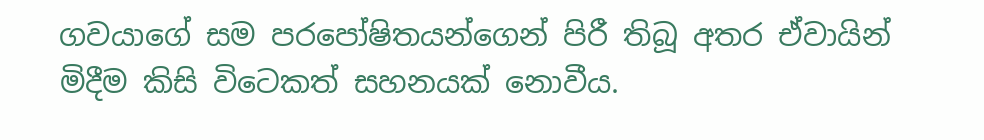ගවයාගේ සම පරපෝෂිතයන්ගෙන් පිරී තිබූ අතර ඒවායින් මිදීම කිසි විටෙකත් සහනයක් නොවීය.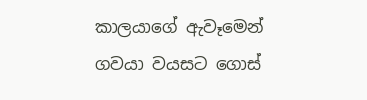කාලයාගේ ඇවෑමෙන් ගවයා වයසට ගොස්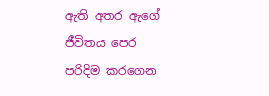ඇති අතර ඇගේ ජීවිතය පෙර පරිදිම කරගෙන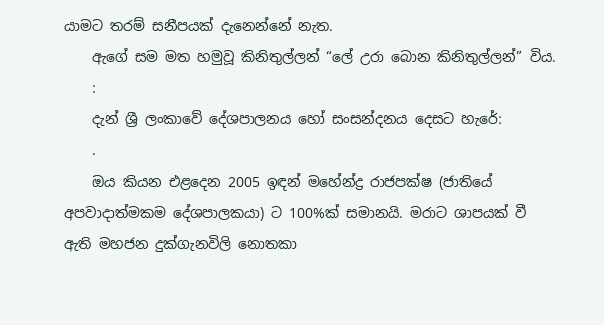යාමට තරම් සනීපයක් දැනෙන්නේ නැත.
    ඇගේ සම මත හමුවූ කිනිතුල්ලන් “ලේ උරා බොන කිනිතුල්ලන්” විය.
    :
    දැන් ශ්‍රී ලංකාවේ දේශපාලනය හෝ සංසන්දනය දෙසට හැරේ:
    .
    ඔය කියන එළදෙන 2005 ඉඳන් මහේන්ද්‍ර රාජපක්ෂ (ජාතියේ අපවාදාත්මකම දේශපාලකයා) ට 100%ක් සමානයි. මරාට ශාපයක් වී ඇති මහජන දුක්ගැනවිලි නොතකා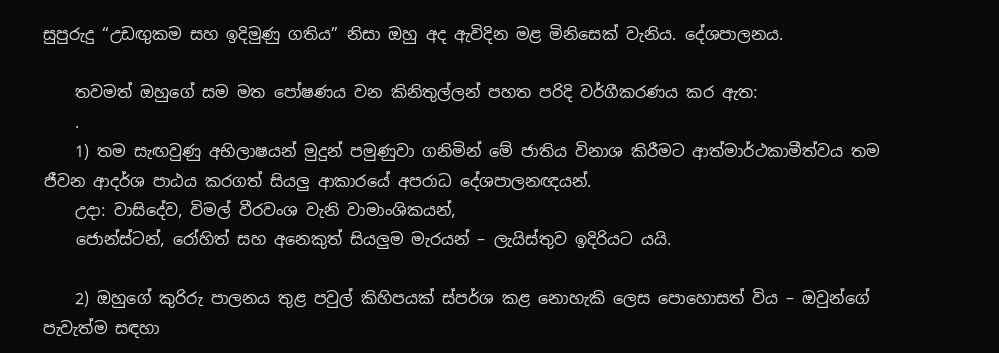සුපුරුදු “උඩඟුකම සහ ඉදිමුණු ගතිය” නිසා ඔහු අද ඇවිදින මළ මිනිසෙක් වැනිය. දේශපාලනය.

    තවමත් ඔහුගේ සම මත පෝෂණය වන කිනිතුල්ලන් පහත පරිදි වර්ගීකරණය කර ඇත:
    .
    1) තම සැඟවුණු අභිලාෂයන් මුදුන් පමුණුවා ගනිමින් මේ ජාතිය විනාශ කිරීමට ආත්මාර්ථකාමීත්වය තම ජීවන ආදර්ශ පාඨය කරගත් සියලු ආකාරයේ අපරාධ දේශපාලනඥයන්.
    උදා: වාසිදේව, විමල් වීරවංශ වැනි වාමාංශිකයන්,
    ජොන්ස්ටන්, රෝහිත් සහ අනෙකුත් සියලුම මැරයන් – ලැයිස්තුව ඉදිරියට යයි.

    2) ඔහුගේ කුරිරු පාලනය තුළ පවුල් කිහිපයක් ස්පර්ශ කළ නොහැකි ලෙස පොහොසත් විය – ඔවුන්ගේ පැවැත්ම සඳහා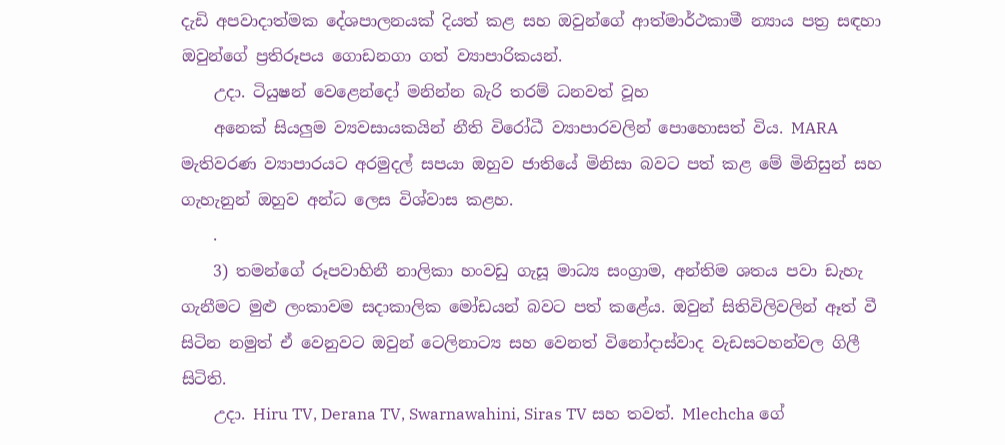දැඩි අපවාදාත්මක දේශපාලනයක් දියත් කළ සහ ඔවුන්ගේ ආත්මාර්ථකාමී න්‍යාය පත්‍ර සඳහා ඔවුන්ගේ ප්‍රතිරූපය ගොඩනගා ගත් ව්‍යාපාරිකයන්.
    උදා. ටියුෂන් වෙළෙන්දෝ මනින්න බැරි තරම් ධනවත් වූහ
    අනෙක් සියලුම ව්‍යවසායකයින් නීති විරෝධී ව්‍යාපාරවලින් පොහොසත් විය. MARA මැතිවරණ ව්‍යාපාරයට අරමුදල් සපයා ඔහුව ජාතියේ මිනිසා බවට පත් කළ මේ මිනිසුන් සහ ගැහැනුන් ඔහුව අන්ධ ලෙස විශ්වාස කළහ.
    .
    3) තමන්ගේ රූපවාහිනී නාලිකා හංවඩු ගැසූ මාධ්‍ය සංග්‍රාම, අන්තිම ශතය පවා ඩැහැ ගැනීමට මුළු ලංකාවම සදාකාලික මෝඩයන් බවට පත් කළේය. ඔවුන් සිතිවිලිවලින් ඈත් වී සිටින නමුත් ඒ වෙනුවට ඔවුන් ටෙලිනාට්‍ය සහ වෙනත් විනෝදාස්වාද වැඩසටහන්වල ගිලී සිටිති.
    උදා. Hiru TV, Derana TV, Swarnawahini, Siras TV සහ තවත්. Mlechcha ගේ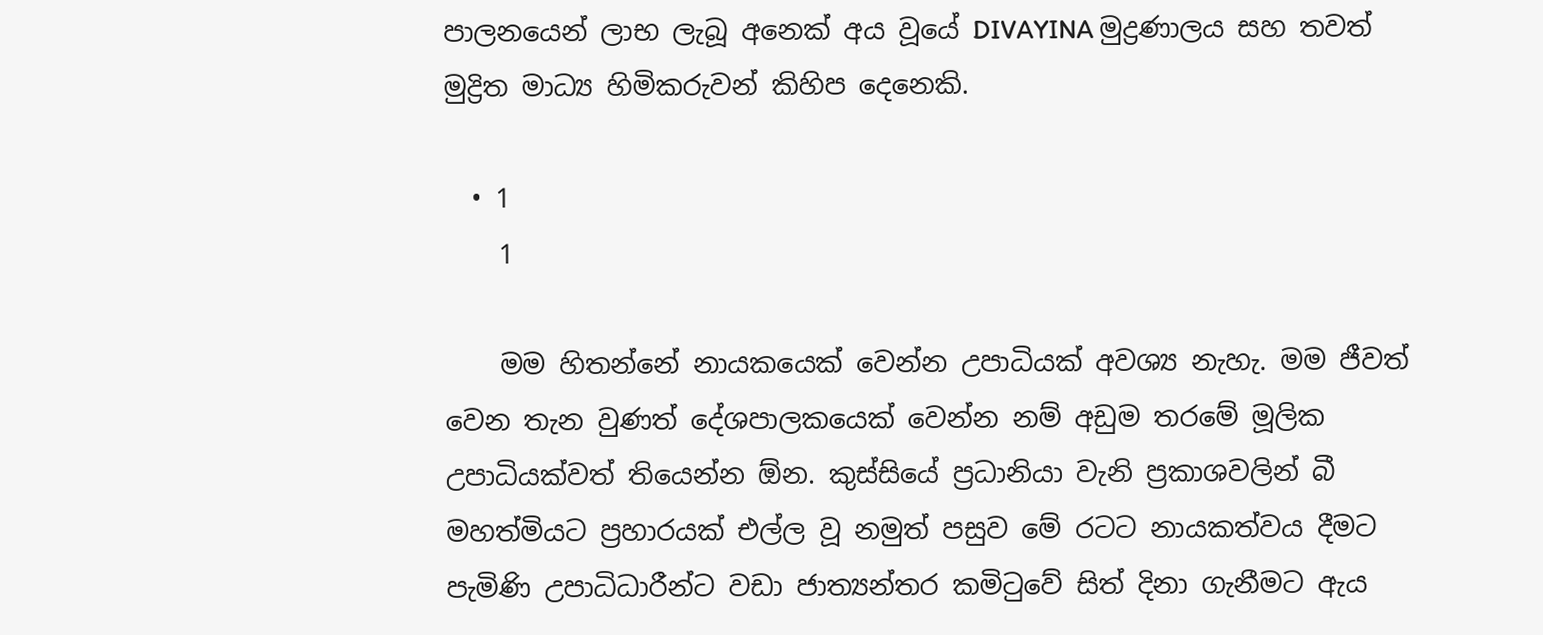පාලනයෙන් ලාභ ලැබූ අනෙක් අය වූයේ DIVAYINA මුද්‍රණාලය සහ තවත් මුද්‍රිත මාධ්‍ය හිමිකරුවන් කිහිප දෙනෙකි.

  • 1
    1

    මම හිතන්නේ නායකයෙක් වෙන්න උපාධියක් අවශ්‍ය නැහැ. මම ජීවත් වෙන තැන වුණත් දේශපාලකයෙක් වෙන්න නම් අඩුම තරමේ මූලික උපාධියක්වත් තියෙන්න ඕන. කුස්සියේ ප්‍රධානියා වැනි ප්‍රකාශවලින් බී මහත්මියට ප්‍රහාරයක් එල්ල වූ නමුත් පසුව මේ රටට නායකත්වය දීමට පැමිණි උපාධිධාරීන්ට වඩා ජාත්‍යන්තර කමිටුවේ සිත් දිනා ගැනීමට ඇය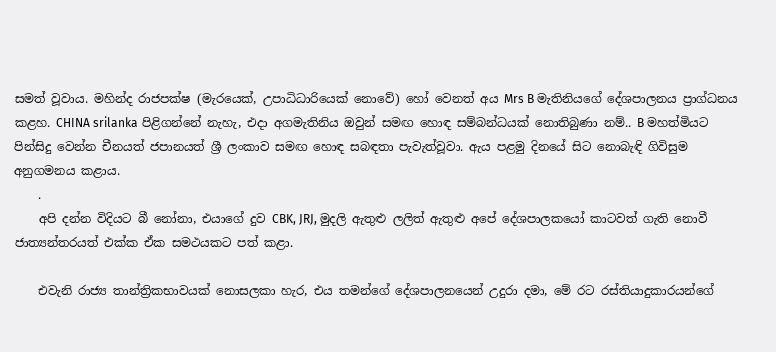සමත් වූවාය. මහින්ද රාජපක්ෂ (මැරයෙක්, උපාධිධාරියෙක් නොවේ) හෝ වෙනත් අය Mrs B මැතිනියගේ දේශපාලනය ප්‍රාග්ධනය කළහ. CHINA srilanka පිළිගන්නේ නැහැ, එදා අගමැතිනිය ඔවුන් සමඟ හොඳ සම්බන්ධයක් නොතිබුණා නම්.. B මහත්මියට පින්සිදු වෙන්න චීනයත් ජපානයත් ශ්‍රී ලංකාව සමඟ හොඳ සබඳතා පැවැත්වූවා. ඇය පළමු දිනයේ සිට නොබැඳි ගිවිසුම අනුගමනය කළාය.
    .
    අපි දන්න විදියට බී නෝනා, එයාගේ දුව CBK, JRJ, මුදලි ඇතුළු ලලිත් ඇතුළු අපේ දේශපාලකයෝ කාටවත් ගැති නොවී ජාත්‍යන්තරයත් එක්ක ඒක සමථයකට පත් කළා.

    එවැනි රාජ්‍ය තාන්ත්‍රිකභාවයක් නොසලකා හැර, එය තමන්ගේ දේශපාලනයෙන් උදුරා දමා, මේ රට රස්තියාදුකාරයන්ගේ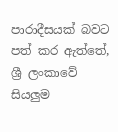පාරාදීසයක් බවට පත් කර ඇත්තේ, ශ්‍රී ලංකාවේ සියලුම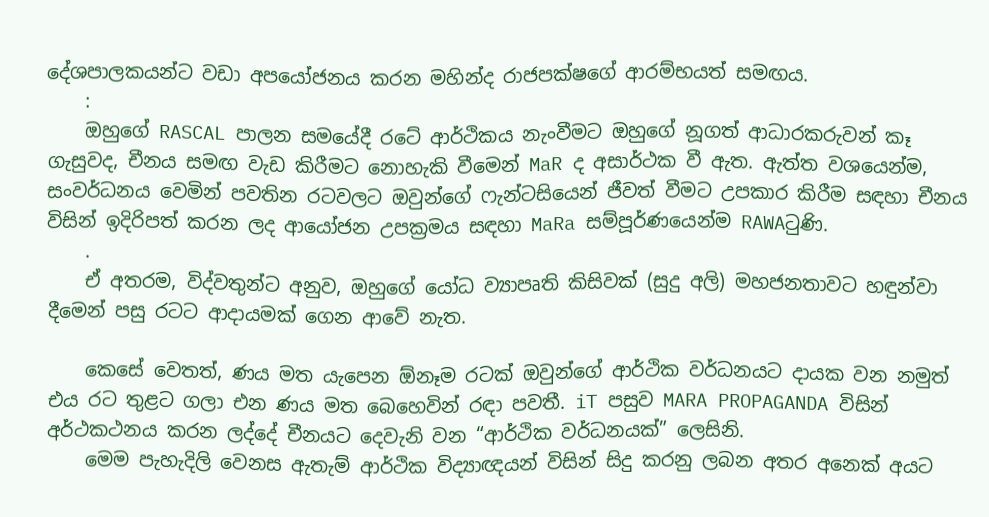දේශපාලකයන්ට වඩා අපයෝජනය කරන මහින්ද රාජපක්ෂගේ ආරම්භයත් සමඟය.
    :
    ඔහුගේ RASCAL පාලන සමයේදී රටේ ආර්ථිකය නැංවීමට ඔහුගේ නූගත් ආධාරකරුවන් කෑ ගැසුවද, චීනය සමඟ වැඩ කිරීමට නොහැකි වීමෙන් MaR ද අසාර්ථක වී ඇත. ඇත්ත වශයෙන්ම, සංවර්ධනය වෙමින් පවතින රටවලට ඔවුන්ගේ ෆැන්ටසියෙන් ජීවත් වීමට උපකාර කිරීම සඳහා චීනය විසින් ඉදිරිපත් කරන ලද ආයෝජන උපක්‍රමය සඳහා MaRa සම්පූර්ණයෙන්ම RAWAටුණි.
    .
    ඒ අතරම, විද්වතුන්ට අනුව, ඔහුගේ යෝධ ව්‍යාපෘති කිසිවක් (සුදු අලි) මහජනතාවට හඳුන්වා දීමෙන් පසු රටට ආදායමක් ගෙන ආවේ නැත.

    කෙසේ වෙතත්, ණය මත යැපෙන ඕනෑම රටක් ඔවුන්ගේ ආර්ථික වර්ධනයට දායක වන නමුත් එය රට තුළට ගලා එන ණය මත බෙහෙවින් රඳා පවතී. iT පසුව MARA PROPAGANDA විසින් අර්ථකථනය කරන ලද්දේ චීනයට දෙවැනි වන “ආර්ථික වර්ධනයක්” ලෙසිනි.
    මෙම පැහැදිලි වෙනස ඇතැම් ආර්ථික විද්‍යාඥයන් විසින් සිදු කරනු ලබන අතර අනෙක් අයට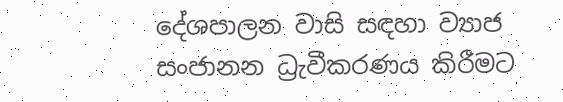දේශපාලන වාසි සඳහා ව්‍යාජ සංජානන ධ්‍රැවීකරණය කිරීමට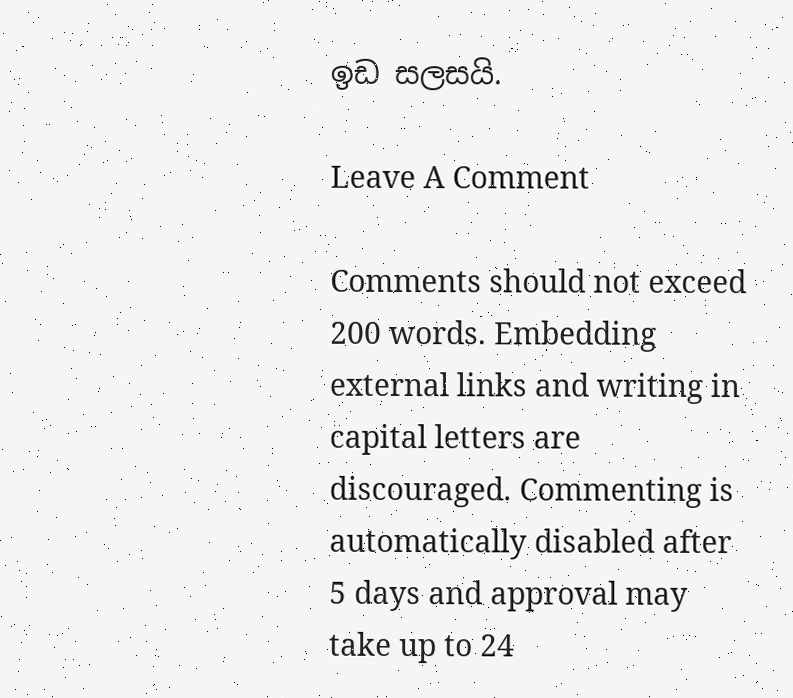ඉඩ සලසයි.

Leave A Comment

Comments should not exceed 200 words. Embedding external links and writing in capital letters are discouraged. Commenting is automatically disabled after 5 days and approval may take up to 24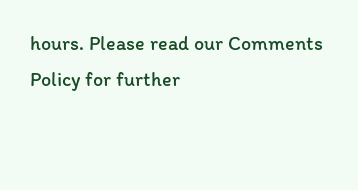hours. Please read our Comments Policy for further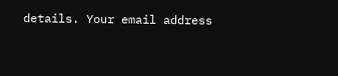details. Your email address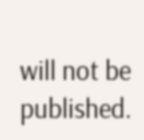will not be published.